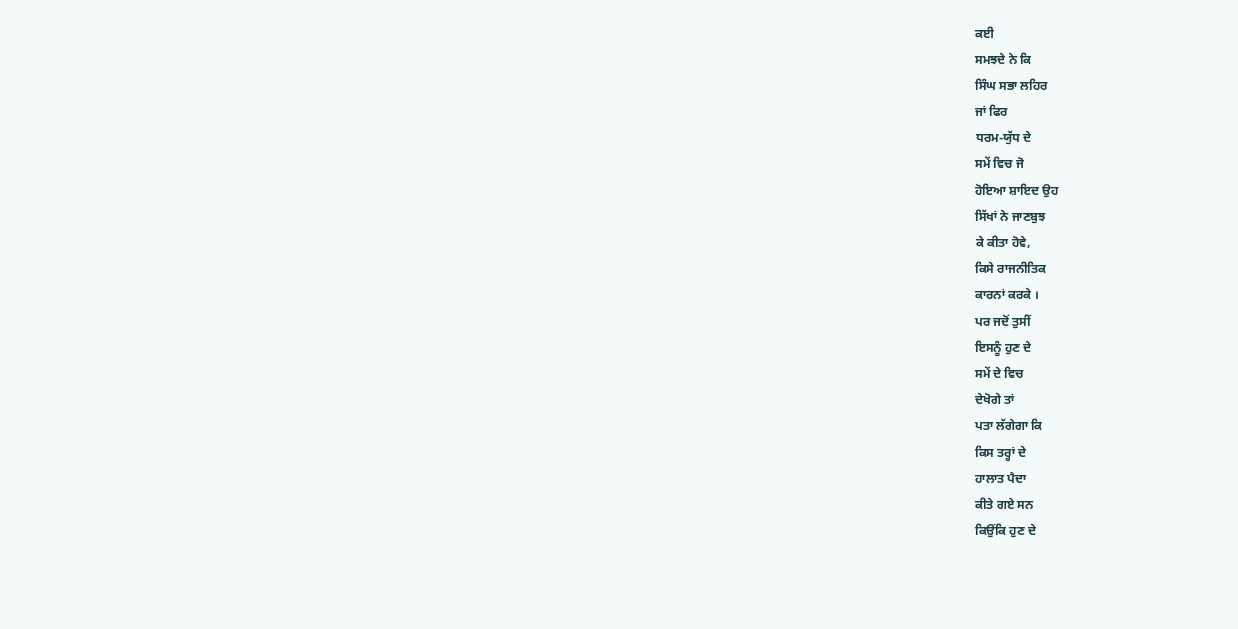ਕਈ
ਸਮਝਦੇ ਨੇ ਕਿ
ਸਿੰਘ ਸਭਾ ਲਹਿਰ
ਜਾਂ ਫਿਰ
ਧਰਮ-ਯੁੱਧ ਦੇ
ਸਮੇਂ ਵਿਚ ਜੋ
ਹੋਇਆ ਸ਼ਾਇਦ ਉਹ
ਸਿੱਖਾਂ ਨੇ ਜਾਣਬੁਝ
ਕੇ ਕੀਤਾ ਹੋਵੇ,
ਕਿਸੇ ਰਾਜਨੀਤਿਕ
ਕਾਰਨਾਂ ਕਰਕੇ ।
ਪਰ ਜਦੋਂ ਤੁਸੀਂ
ਇਸਨੂੰ ਹੁਣ ਦੇ
ਸਮੇਂ ਦੇ ਵਿਚ
ਦੇਖੋਗੇ ਤਾਂ
ਪਤਾ ਲੱਗੇਗਾ ਕਿ
ਕਿਸ ਤਰ੍ਹਾਂ ਦੇ
ਹਾਲਾਤ ਪੈਦਾ
ਕੀਤੇ ਗਏ ਸਨ
ਕਿਉਂਕਿ ਹੁਣ ਦੇ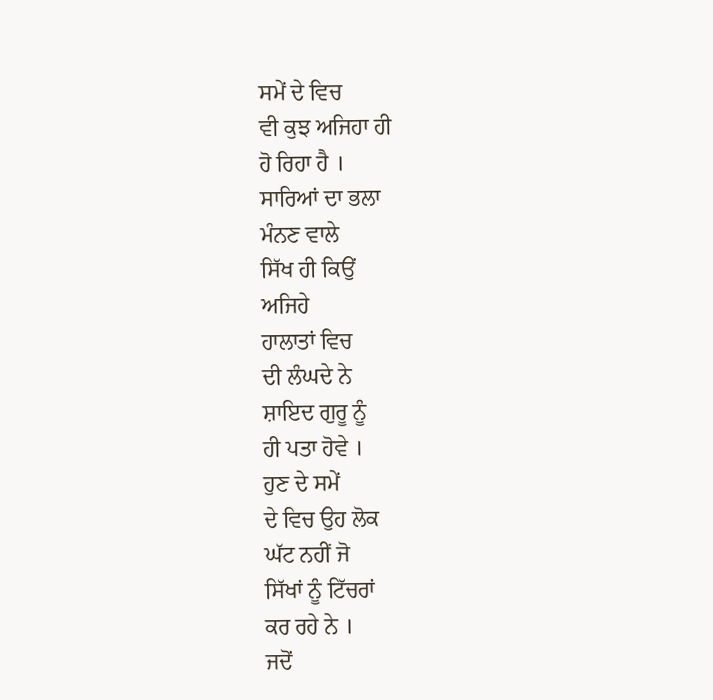ਸਮੇਂ ਦੇ ਵਿਚ
ਵੀ ਕੁਝ ਅਜਿਹਾ ਹੀ
ਹੋ ਰਿਹਾ ਹੈ ।
ਸਾਰਿਆਂ ਦਾ ਭਲਾ
ਮੰਨਣ ਵਾਲੇ
ਸਿੱਖ ਹੀ ਕਿਉਂ
ਅਜਿਹੇ
ਹਾਲਾਤਾਂ ਵਿਚ
ਦੀ ਲੰਘਦੇ ਨੇ
ਸ਼ਾਇਦ ਗੁਰੂ ਨੂੰ
ਹੀ ਪਤਾ ਹੋਵੇ ।
ਹੁਣ ਦੇ ਸਮੇਂ
ਦੇ ਵਿਚ ਉਹ ਲੋਕ
ਘੱਟ ਨਹੀਂ ਜੋ
ਸਿੱਖਾਂ ਨੂੰ ਟਿੱਚਰਾਂ
ਕਰ ਰਹੇ ਨੇ ।
ਜਦੋਂ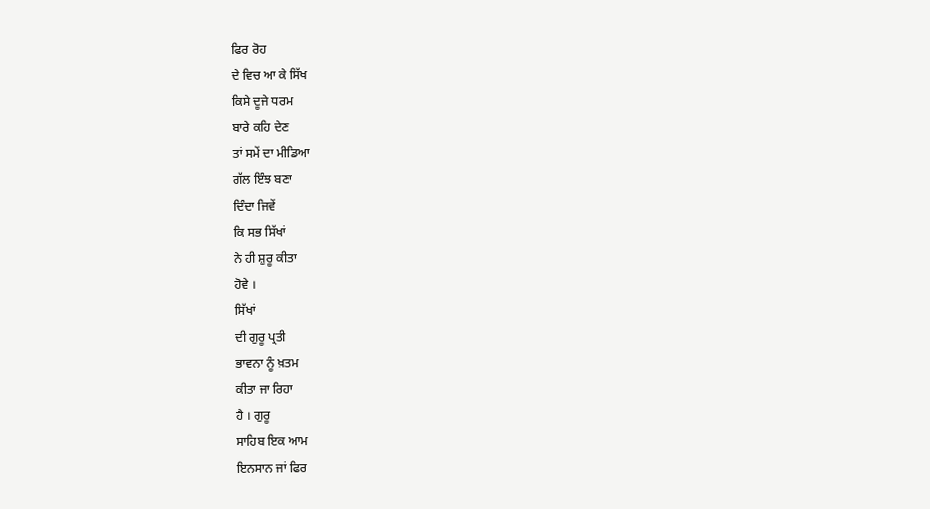ਫਿਰ ਰੋਹ
ਦੇ ਵਿਚ ਆ ਕੇ ਸਿੱਖ
ਕਿਸੇ ਦੂਜੇ ਧਰਮ
ਬਾਰੇ ਕਹਿ ਦੇਣ
ਤਾਂ ਸਮੇਂ ਦਾ ਮੀਡਿਆ
ਗੱਲ ਇੰਝ ਬਣਾ
ਦਿੰਦਾ ਜਿਵੇਂ
ਕਿ ਸਭ ਸਿੱਖਾਂ
ਨੇ ਹੀ ਸ਼ੁਰੂ ਕੀਤਾ
ਹੋਵੇ ।
ਸਿੱਖਾਂ
ਦੀ ਗੁਰੂ ਪ੍ਰਤੀ
ਭਾਵਨਾ ਨੂੰ ਖ਼ਤਮ
ਕੀਤਾ ਜਾ ਰਿਹਾ
ਹੈ । ਗੁਰੂ
ਸਾਹਿਬ ਇਕ ਆਮ
ਇਨਸਾਨ ਜਾਂ ਫਿਰ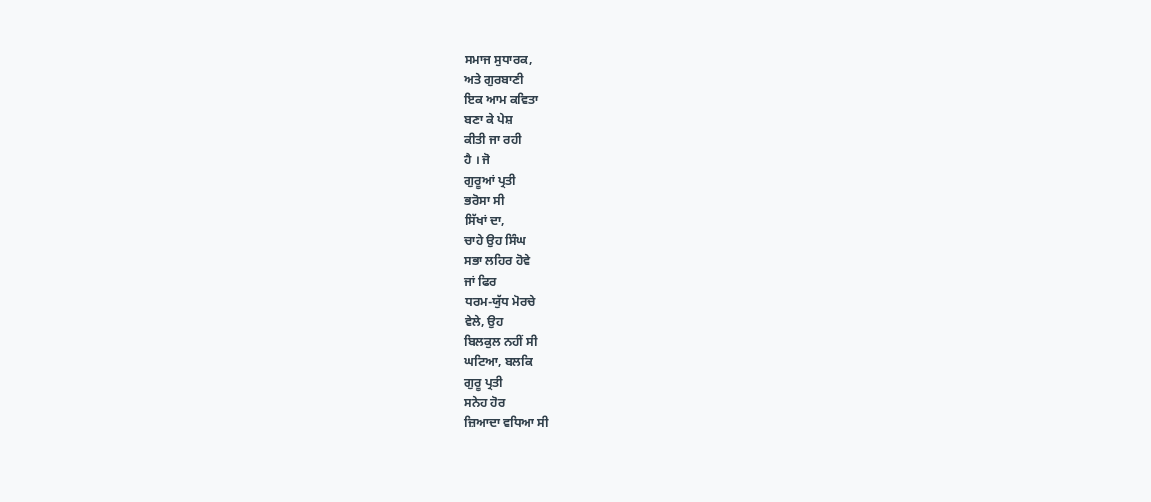ਸਮਾਜ ਸੁਧਾਰਕ,
ਅਤੇ ਗੁਰਬਾਣੀ
ਇਕ ਆਮ ਕਵਿਤਾ
ਬਣਾ ਕੇ ਪੇਸ਼
ਕੀਤੀ ਜਾ ਰਹੀ
ਹੈ । ਜੋ
ਗੁਰੂਆਂ ਪ੍ਰਤੀ
ਭਰੋਸਾ ਸੀ
ਸਿੱਖਾਂ ਦਾ,
ਚਾਹੇ ਉਹ ਸਿੰਘ
ਸਭਾ ਲਹਿਰ ਹੋਵੇ
ਜਾਂ ਫਿਰ
ਧਰਮ-ਯੁੱਧ ਮੋਰਚੇ
ਵੇਲੇ, ਉਹ
ਬਿਲਕੁਲ ਨਹੀਂ ਸੀ
ਘਟਿਆ, ਬਲਕਿ
ਗੁਰੂ ਪ੍ਰਤੀ
ਸਨੇਹ ਹੋਰ
ਜ਼ਿਆਦਾ ਵਧਿਆ ਸੀ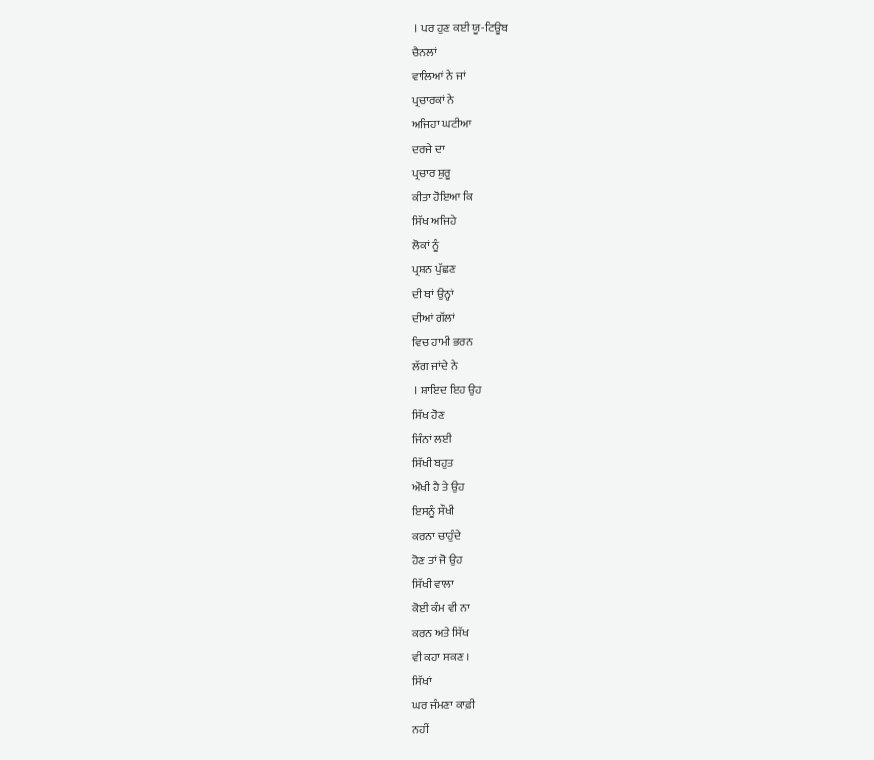। ਪਰ ਹੁਣ ਕਈ ਯੂ-ਟਿਊਬ
ਚੈਨਲਾਂ
ਵਾਲਿਆਂ ਨੇ ਜਾਂ
ਪ੍ਰਚਾਰਕਾਂ ਨੇ
ਅਜਿਹਾ ਘਟੀਆ
ਦਰਜੇ ਦਾ
ਪ੍ਰਚਾਰ ਸ਼ੁਰੂ
ਕੀਤਾ ਹੋਇਆ ਕਿ
ਸਿੱਖ ਅਜਿਹੇ
ਲੋਕਾਂ ਨੂੰ
ਪ੍ਰਸ਼ਨ ਪੁੱਛਣ
ਦੀ ਥਾਂ ਉਨ੍ਹਾਂ
ਦੀਆਂ ਗੱਲਾਂ
ਵਿਚ ਹਾਮੀ ਭਰਨ
ਲੱਗ ਜਾਂਦੇ ਨੇ
। ਸ਼ਾਇਦ ਇਹ ਉਹ
ਸਿੱਖ ਹੋਣ
ਜਿੰਨਾਂ ਲਈ
ਸਿੱਖੀ ਬਹੁਤ
ਔਖੀ ਹੈ ਤੇ ਉਹ
ਇਸਨੂੰ ਸੌਖੀ
ਕਰਨਾ ਚਾਹੁੰਦੇ
ਹੋਣ ਤਾਂ ਜੋ ਉਹ
ਸਿੱਖੀ ਵਾਲਾ
ਕੋਈ ਕੰਮ ਵੀ ਨਾ
ਕਰਨ ਅਤੇ ਸਿੱਖ
ਵੀ ਕਹਾ ਸਕਣ ।
ਸਿੱਖਾਂ
ਘਰ ਜੰਮਣਾ ਕਾਫ਼ੀ
ਨਹੀਂ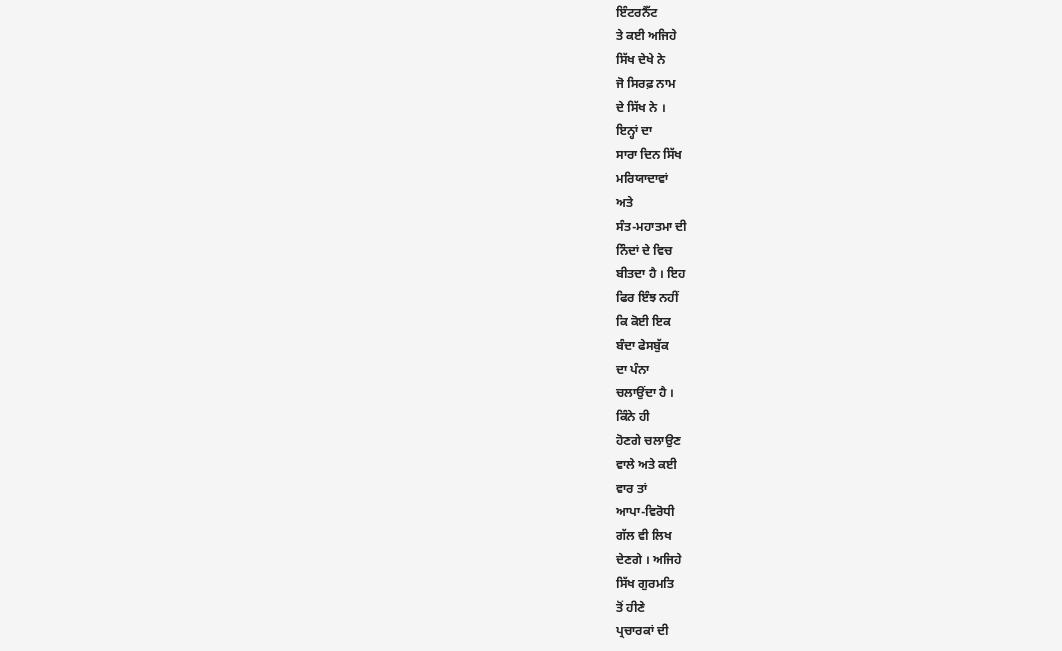ਇੰਟਰਨੈੱਟ
ਤੇ ਕਈ ਅਜਿਹੇ
ਸਿੱਖ ਦੇਖੇ ਨੇ
ਜੋ ਸਿਰਫ਼ ਨਾਮ
ਦੇ ਸਿੱਖ ਨੇ ।
ਇਨ੍ਹਾਂ ਦਾ
ਸਾਰਾ ਦਿਨ ਸਿੱਖ
ਮਰਿਯਾਦਾਵਾਂ
ਅਤੇ
ਸੰਤ-ਮਹਾਤਮਾ ਦੀ
ਨਿੰਦਾਂ ਦੇ ਵਿਚ
ਬੀਤਦਾ ਹੈ । ਇਹ
ਫਿਰ ਇੰਝ ਨਹੀਂ
ਕਿ ਕੋਈ ਇਕ
ਬੰਦਾ ਫੇਸਬੁੱਕ
ਦਾ ਪੰਨਾ
ਚਲਾਉਂਦਾ ਹੈ ।
ਕਿੰਨੇ ਹੀ
ਹੋਣਗੇ ਚਲਾਉਣ
ਵਾਲੇ ਅਤੇ ਕਈ
ਵਾਰ ਤਾਂ
ਆਪਾ-ਵਿਰੋਧੀ
ਗੱਲ ਵੀ ਲਿਖ
ਦੇਣਗੇ । ਅਜਿਹੇ
ਸਿੱਖ ਗੁਰਮਤਿ
ਤੋਂ ਹੀਣੇ
ਪ੍ਰਚਾਰਕਾਂ ਦੀ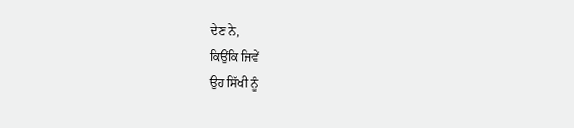ਦੇਣ ਨੇ,
ਕਿਉਂਕਿ ਜਿਵੇਂ
ਉਹ ਸਿੱਖੀ ਨੂੰ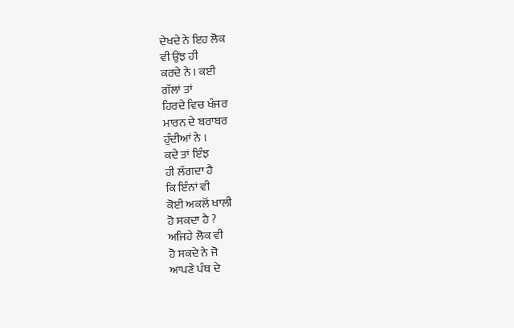ਦੇਖਦੇ ਨੇ ਇਹ ਲੋਕ
ਵੀ ਉਂਝ ਹੀ
ਕਰਦੇ ਨੇ । ਕਈ
ਗੱਲਾਂ ਤਾਂ
ਹਿਰਦੇ ਵਿਚ ਖੰਜਰ
ਮਾਰਨ ਦੇ ਬਰਾਬਰ
ਹੁੰਦੀਆਂ ਨੇ ।
ਕਦੇ ਤਾਂ ਇੰਝ
ਹੀ ਲੱਗਦਾ ਹੈ
ਕਿ ਇੰਨਾਂ ਵੀ
ਕੋਈ ਅਕਲੋਂ ਖਾਲੀ
ਹੋ ਸਕਦਾ ਹੈ ?
ਅਜਿਹੇ ਲੋਕ ਵੀ
ਹੋ ਸਕਦੇ ਨੇ ਜੋ
ਆਪਣੇ ਪੰਥ ਦੇ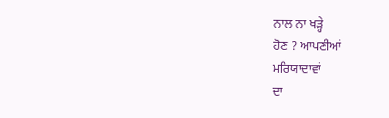ਨਾਲ ਨਾ ਖੜ੍ਹੇ
ਹੋਣ ? ਆਪਣੀਆਂ
ਮਰਿਯਾਦਾਵਾਂ
ਦਾ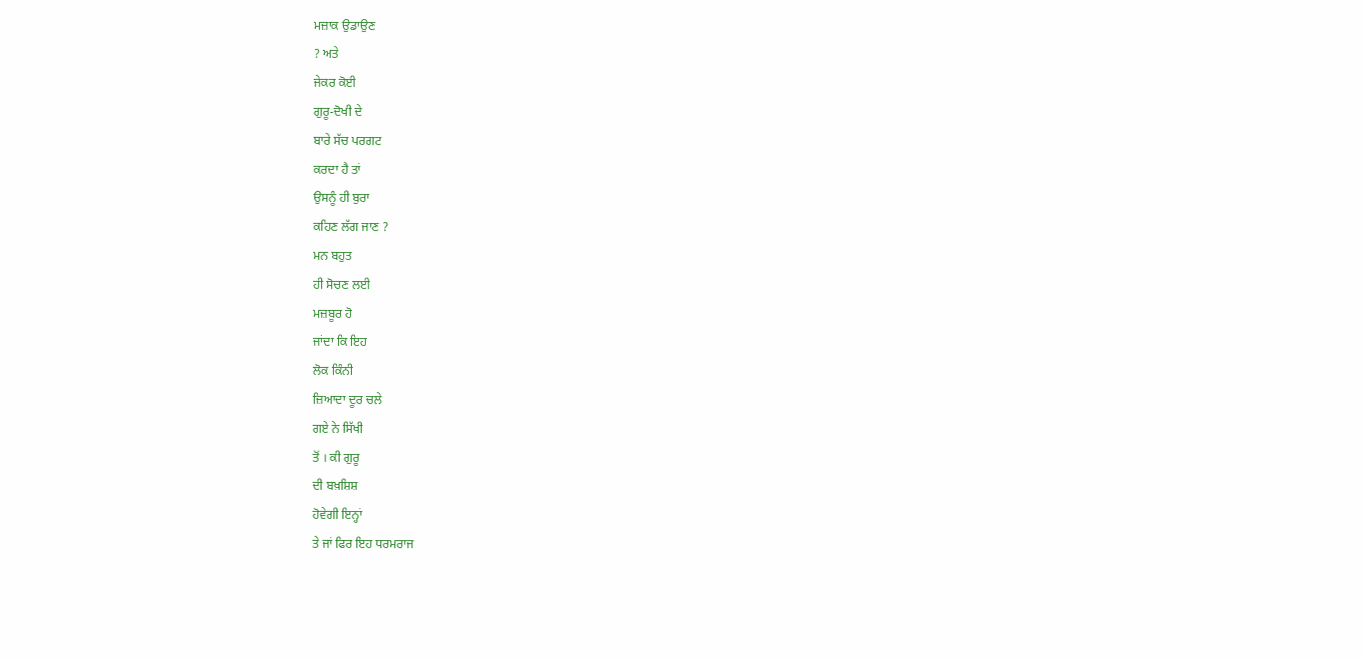ਮਜ਼ਾਕ ਉਡਾਉਣ
? ਅਤੇ
ਜੇਕਰ ਕੋਈ
ਗੁਰੂ-ਦੋਖੀ ਦੇ
ਬਾਰੇ ਸੱਚ ਪਰਗਟ
ਕਰਦਾ ਹੈ ਤਾਂ
ਉਸਨੂੰ ਹੀ ਬੁਰਾ
ਕਹਿਣ ਲੱਗ ਜਾਣ ?
ਮਨ ਬਹੁਤ
ਹੀ ਸੋਚਣ ਲਈ
ਮਜ਼ਬੂਰ ਹੋ
ਜਾਂਦਾ ਕਿ ਇਹ
ਲੋਕ ਕਿੰਨੀ
ਜ਼ਿਆਦਾ ਦੂਰ ਚਲੇ
ਗਏ ਨੇ ਸਿੱਖੀ
ਤੋਂ । ਕੀ ਗੁਰੂ
ਦੀ ਬਖ਼ਸ਼ਿਸ਼
ਹੋਵੇਗੀ ਇਨ੍ਹਾਂ
ਤੇ ਜਾਂ ਫਿਰ ਇਹ ਧਰਮਰਾਜ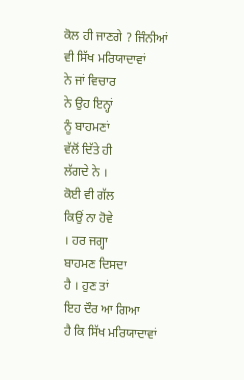ਕੋਲ ਹੀ ਜਾਣਗੇ ? ਜਿੰਨੀਆਂ
ਵੀ ਸਿੱਖ ਮਰਿਯਾਦਾਵਾਂ
ਨੇ ਜਾਂ ਵਿਚਾਰ
ਨੇ ਉਹ ਇਨ੍ਹਾਂ
ਨੂੰ ਬਾਹਮਣਾਂ
ਵੱਲੋਂ ਦਿੱਤੇ ਹੀ
ਲੱਗਦੇ ਨੇ ।
ਕੋਈ ਵੀ ਗੱਲ
ਕਿਉਂ ਨਾ ਹੋਵੇ
। ਹਰ ਜਗ੍ਹਾ
ਬਾਹਮਣ ਦਿਸਦਾ
ਹੈ । ਹੁਣ ਤਾਂ
ਇਹ ਦੌਰ ਆ ਗਿਆ
ਹੈ ਕਿ ਸਿੱਖ ਮਰਿਯਾਦਾਵਾਂ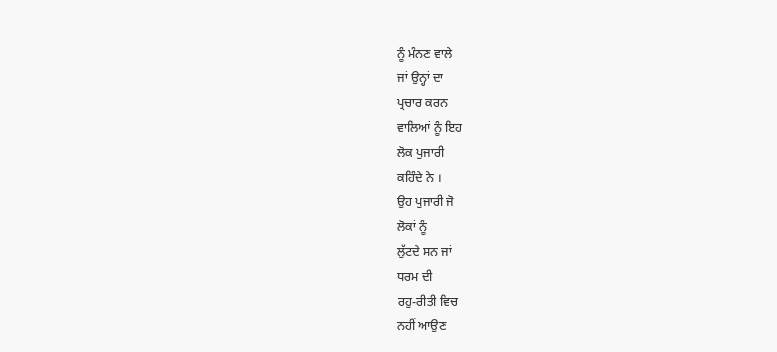ਨੂੰ ਮੰਨਣ ਵਾਲੇ
ਜਾਂ ਉਨ੍ਹਾਂ ਦਾ
ਪ੍ਰਚਾਰ ਕਰਨ
ਵਾਲਿਆਂ ਨੂੰ ਇਹ
ਲੋਕ ਪੁਜਾਰੀ
ਕਹਿੰਦੇ ਨੇ ।
ਉਹ ਪੁਜਾਰੀ ਜੋ
ਲੋਕਾਂ ਨੂੰ
ਲੁੱਟਦੇ ਸਨ ਜਾਂ
ਧਰਮ ਦੀ
ਰਹੁ-ਰੀਤੀ ਵਿਚ
ਨਹੀਂ ਆਉਣ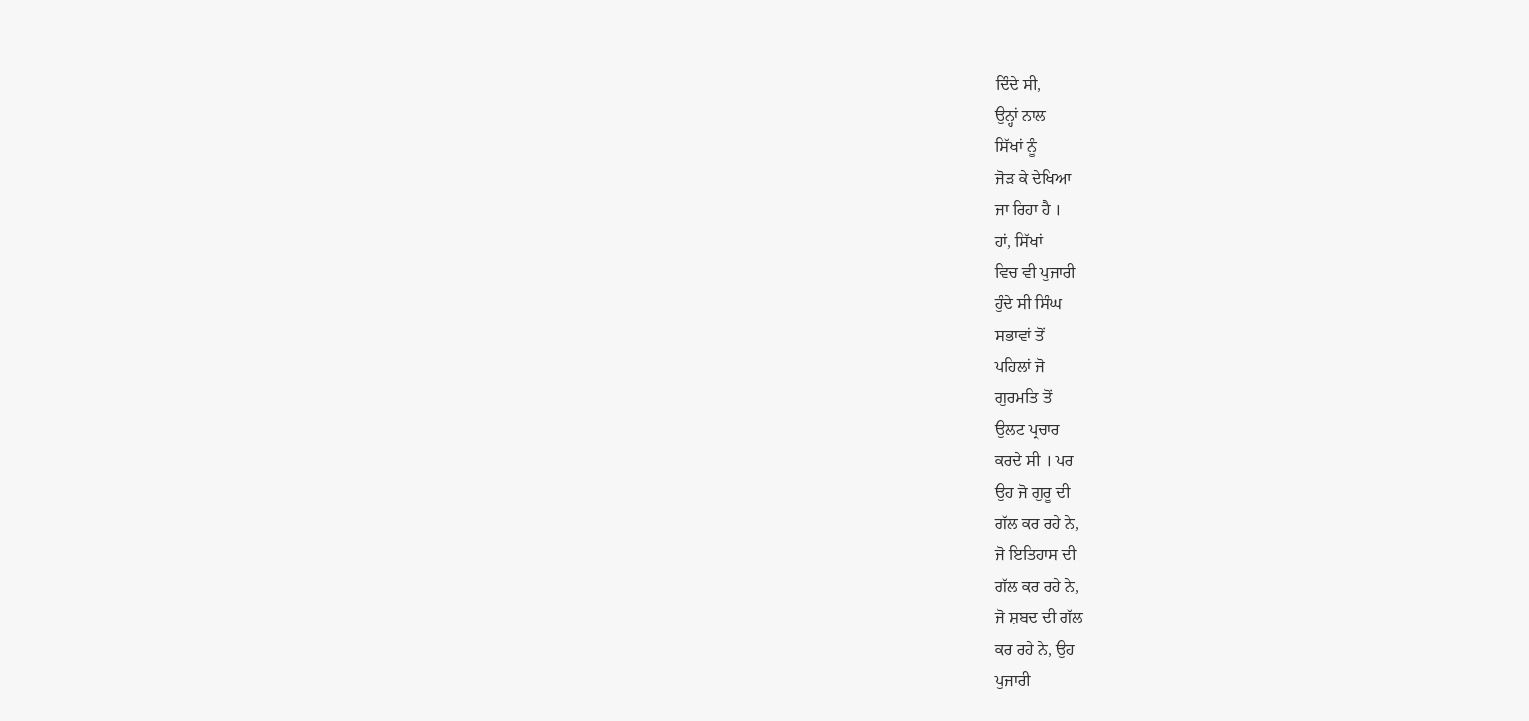ਦਿੰਦੇ ਸੀ,
ਉਨ੍ਹਾਂ ਨਾਲ
ਸਿੱਖਾਂ ਨੂੰ
ਜੋੜ ਕੇ ਦੇਖਿਆ
ਜਾ ਰਿਹਾ ਹੈ ।
ਹਾਂ, ਸਿੱਖਾਂ
ਵਿਚ ਵੀ ਪੁਜਾਰੀ
ਹੁੰਦੇ ਸੀ ਸਿੰਘ
ਸਭਾਵਾਂ ਤੋਂ
ਪਹਿਲਾਂ ਜੋ
ਗੁਰਮਤਿ ਤੋਂ
ਉਲਟ ਪ੍ਰਚਾਰ
ਕਰਦੇ ਸੀ । ਪਰ
ਉਹ ਜੋ ਗੁਰੂ ਦੀ
ਗੱਲ ਕਰ ਰਹੇ ਨੇ,
ਜੋ ਇਤਿਹਾਸ ਦੀ
ਗੱਲ ਕਰ ਰਹੇ ਨੇ,
ਜੋ ਸ਼ਬਦ ਦੀ ਗੱਲ
ਕਰ ਰਹੇ ਨੇ, ਉਹ
ਪੁਜਾਰੀ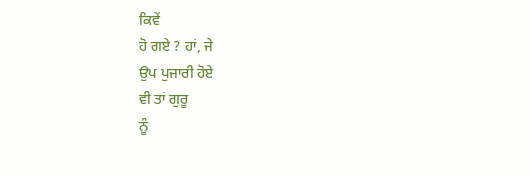ਕਿਵੇਂ
ਹੋ ਗਏ ? ਹਾਂ, ਜੇ
ਉਪ ਪੁਜਾਰੀ ਹੋਏ
ਵੀ ਤਾਂ ਗੁਰੂ
ਨੂੰ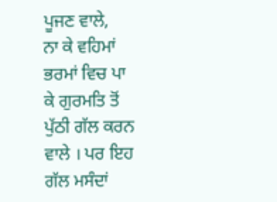ਪੂਜਣ ਵਾਲੇ,
ਨਾ ਕੇ ਵਹਿਮਾਂ
ਭਰਮਾਂ ਵਿਚ ਪਾ
ਕੇ ਗੁਰਮਤਿ ਤੋਂ
ਪੁੱਠੀ ਗੱਲ ਕਰਨ
ਵਾਲੇ । ਪਰ ਇਹ
ਗੱਲ ਮਸੰਦਾਂ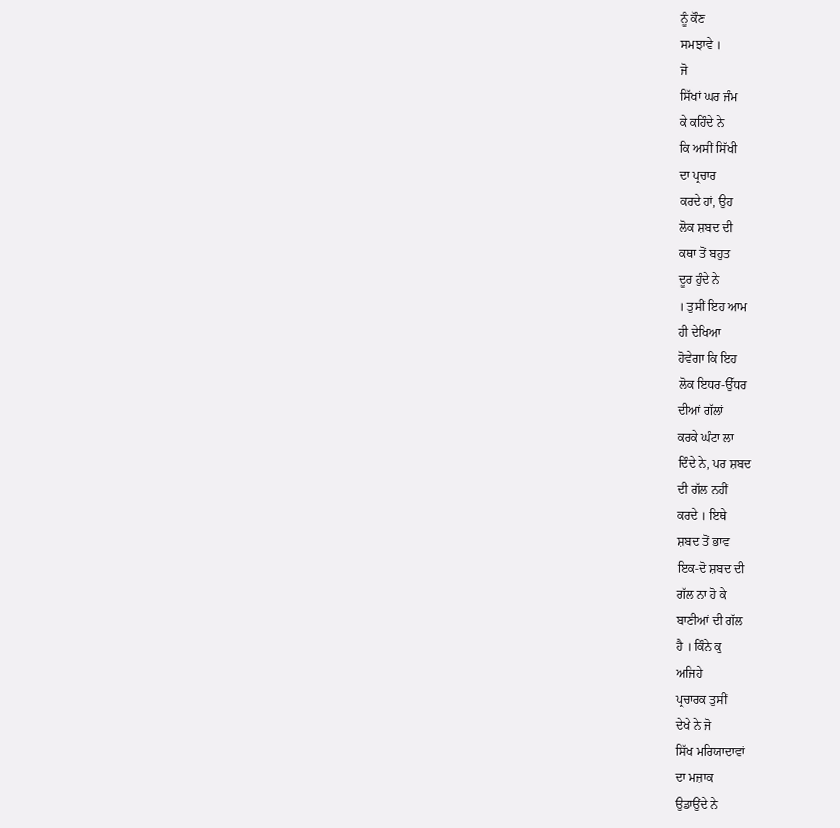ਨੂੰ ਕੌਣ
ਸਮਝਾਵੇ ।
ਜੋ
ਸਿੱਖਾਂ ਘਰ ਜੰਮ
ਕੇ ਕਹਿੰਦੇ ਨੇ
ਕਿ ਅਸੀਂ ਸਿੱਖੀ
ਦਾ ਪ੍ਰਚਾਰ
ਕਰਦੇ ਹਾਂ, ਉਹ
ਲੋਕ ਸ਼ਬਦ ਦੀ
ਕਥਾ ਤੋਂ ਬਹੁਤ
ਦੂਰ ਹੁੰਦੇ ਨੇ
। ਤੁਸੀਂ ਇਹ ਆਮ
ਹੀ ਦੇਖਿਆ
ਹੋਵੇਗਾ ਕਿ ਇਹ
ਲੋਕ ਇਧਰ-ਉੱਧਰ
ਦੀਆਂ ਗੱਲਾਂ
ਕਰਕੇ ਘੰਟਾ ਲਾ
ਦਿੰਦੇ ਨੇ, ਪਰ ਸ਼ਬਦ
ਦੀ ਗੱਲ ਨਹੀਂ
ਕਰਦੇ । ਇਥੇ
ਸ਼ਬਦ ਤੋਂ ਭਾਵ
ਇਕ-ਦੋ ਸ਼ਬਦ ਦੀ
ਗੱਲ ਨਾ ਹੋ ਕੇ
ਬਾਣੀਆਂ ਦੀ ਗੱਲ
ਹੈ । ਕਿੰਨੇ ਕੁ
ਅਜਿਹੇ
ਪ੍ਰਚਾਰਕ ਤੁਸੀਂ
ਦੇਖੇ ਨੇ ਜੋ
ਸਿੱਖ ਮਰਿਯਾਦਾਵਾਂ
ਦਾ ਮਜ਼ਾਕ
ਉਡਾਉਂਦੇ ਨੇ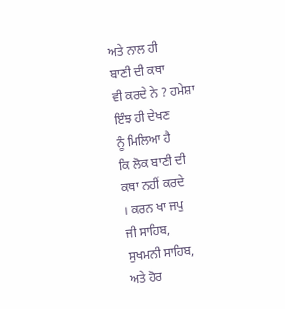ਅਤੇ ਨਾਲ ਹੀ
ਬਾਣੀ ਦੀ ਕਥਾ
ਵੀ ਕਰਦੇ ਨੇ ? ਹਮੇਸ਼ਾ
ਇੰਝ ਹੀ ਦੇਖਣ
ਨੂੰ ਮਿਲਿਆ ਹੈ
ਕਿ ਲੋਕ ਬਾਣੀ ਦੀ
ਕਥਾ ਨਹੀਂ ਕਰਦੇ
। ਕਰਨ ਖਾ ਜਪੁ
ਜੀ ਸਾਹਿਬ,
ਸੁਖਮਨੀ ਸਾਹਿਬ,
ਅਤੇ ਹੋਰ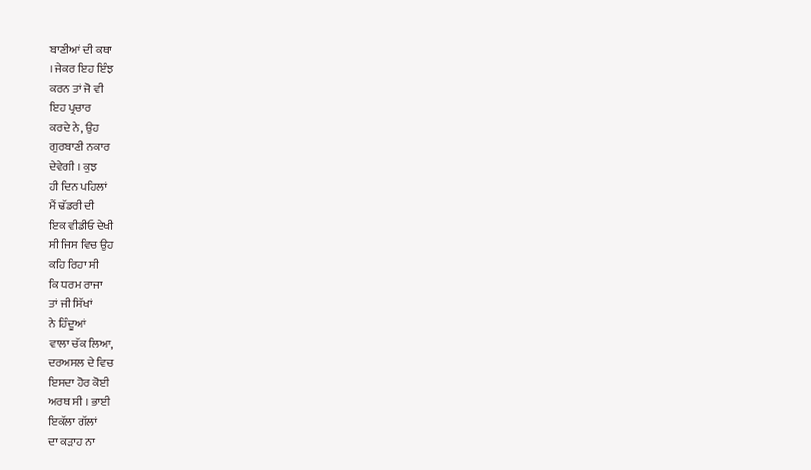ਬਾਣੀਆਂ ਦੀ ਕਥਾ
। ਜੇਕਰ ਇਹ ਇੰਝ
ਕਰਨ ਤਾਂ ਜੋ ਵੀ
ਇਹ ਪ੍ਰਚਾਰ
ਕਰਦੇ ਨੇ, ਉਹ
ਗੁਰਬਾਣੀ ਨਕਾਰ
ਦੇਵੇਗੀ । ਕੁਝ
ਹੀ ਦਿਨ ਪਹਿਲਾਂ
ਮੈਂ ਢੱਡਰੀ ਦੀ
ਇਕ ਵੀਡੀਓ ਦੇਖੀ
ਸੀ ਜਿਸ ਵਿਚ ਉਹ
ਕਹਿ ਰਿਹਾ ਸੀ
ਕਿ ਧਰਮ ਰਾਜਾ
ਤਾਂ ਜੀ ਸਿੱਖਾਂ
ਨੇ ਹਿੰਦੂਆਂ
ਵਾਲਾ ਚੱਕ ਲਿਆ,
ਦਰਅਸਲ ਦੇ ਵਿਚ
ਇਸਦਾ ਹੋਰ ਕੋਈ
ਅਰਥ ਸੀ । ਭਾਈ
ਇਕੱਲਾ ਗੱਲਾਂ
ਦਾ ਕੜਾਹ ਨਾ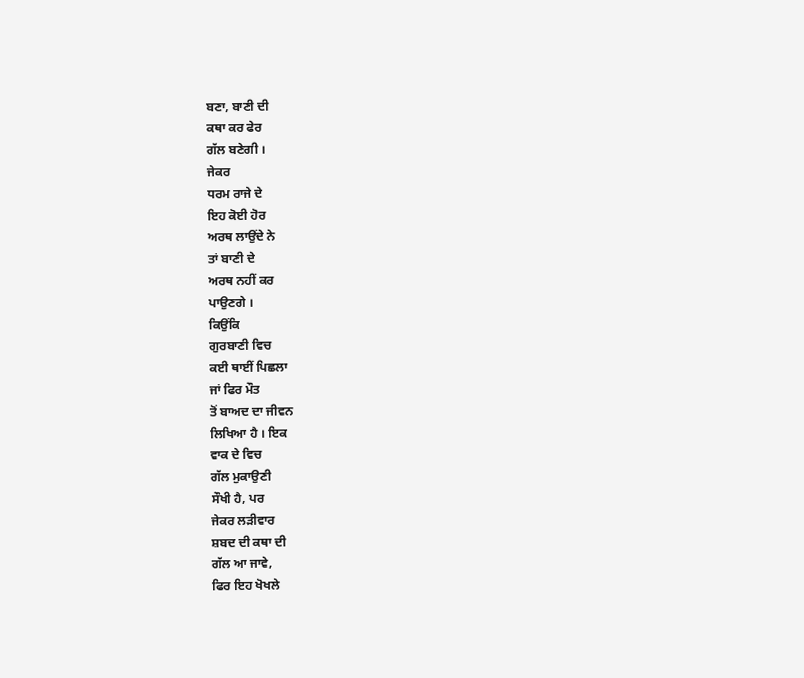ਬਣਾ, ਬਾਣੀ ਦੀ
ਕਥਾ ਕਰ ਫੇਰ
ਗੱਲ ਬਣੇਗੀ ।
ਜੇਕਰ
ਧਰਮ ਰਾਜੇ ਦੇ
ਇਹ ਕੋਈ ਹੋਰ
ਅਰਥ ਲਾਉਂਦੇ ਨੇ
ਤਾਂ ਬਾਣੀ ਦੇ
ਅਰਥ ਨਹੀਂ ਕਰ
ਪਾਉਣਗੇ ।
ਕਿਉਂਕਿ
ਗੁਰਬਾਣੀ ਵਿਚ
ਕਈ ਥਾਈਂ ਪਿਛਲਾ
ਜਾਂ ਫਿਰ ਮੌਤ
ਤੋਂ ਬਾਅਦ ਦਾ ਜੀਵਨ
ਲਿਖਿਆ ਹੈ । ਇਕ
ਵਾਕ ਦੇ ਵਿਚ
ਗੱਲ ਮੁਕਾਉਣੀ
ਸੌਖੀ ਹੈ, ਪਰ
ਜੇਕਰ ਲੜੀਵਾਰ
ਸ਼ਬਦ ਦੀ ਕਥਾ ਦੀ
ਗੱਲ ਆ ਜਾਵੇ,
ਫਿਰ ਇਹ ਖੋਖਲੇ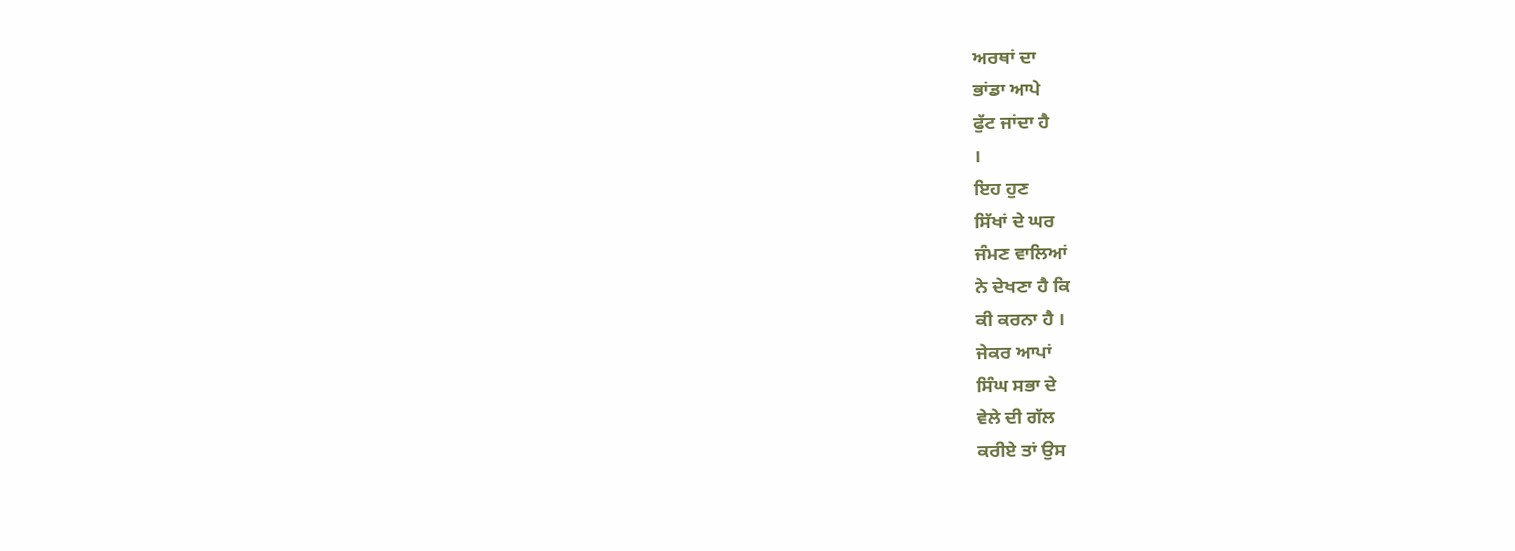ਅਰਥਾਂ ਦਾ
ਭਾਂਡਾ ਆਪੇ
ਫੁੱਟ ਜਾਂਦਾ ਹੈ
।
ਇਹ ਹੁਣ
ਸਿੱਖਾਂ ਦੇ ਘਰ
ਜੰਮਣ ਵਾਲਿਆਂ
ਨੇ ਦੇਖਣਾ ਹੈ ਕਿ
ਕੀ ਕਰਨਾ ਹੈ ।
ਜੇਕਰ ਆਪਾਂ
ਸਿੰਘ ਸਭਾ ਦੇ
ਵੇਲੇ ਦੀ ਗੱਲ
ਕਰੀਏ ਤਾਂ ਉਸ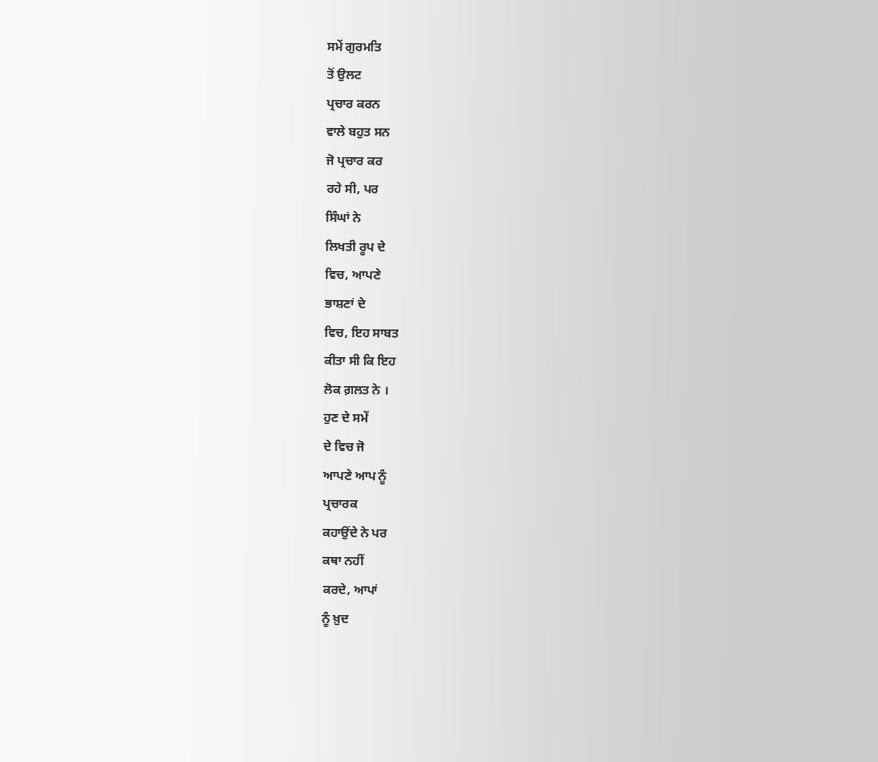ਸਮੇਂ ਗੁਰਮਤਿ
ਤੋਂ ਉਲਟ
ਪ੍ਰਚਾਰ ਕਰਨ
ਵਾਲੇ ਬਹੁਤ ਸਨ
ਜੋ ਪ੍ਰਚਾਰ ਕਰ
ਰਹੇ ਸੀ, ਪਰ
ਸਿੰਘਾਂ ਨੇ
ਲਿਖਤੀ ਰੂਪ ਦੇ
ਵਿਚ, ਆਪਣੇ
ਭਾਸ਼ਣਾਂ ਦੇ
ਵਿਚ, ਇਹ ਸਾਬਤ
ਕੀਤਾ ਸੀ ਕਿ ਇਹ
ਲੋਕ ਗ਼ਲਤ ਨੇ ।
ਹੁਣ ਦੇ ਸਮੇਂ
ਦੇ ਵਿਚ ਜੋ
ਆਪਣੇ ਆਪ ਨੂੰ
ਪ੍ਰਚਾਰਕ
ਕਹਾਉਂਦੇ ਨੇ ਪਰ
ਕਥਾ ਨਹੀਂ
ਕਰਦੇ, ਆਪਾਂ
ਨੂੰ ਖ਼ੁਦ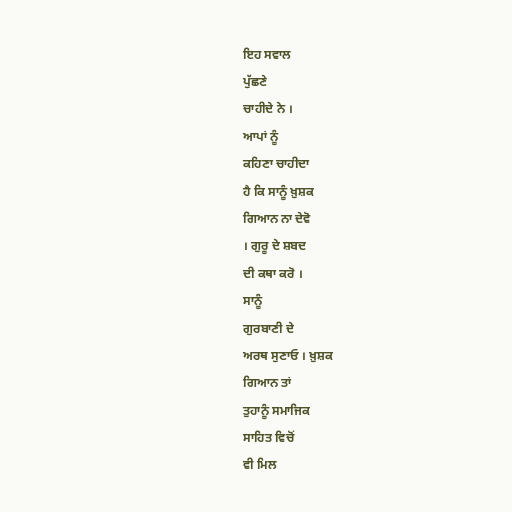ਇਹ ਸਵਾਲ
ਪੁੱਛਣੇ
ਚਾਹੀਦੇ ਨੇ ।
ਆਪਾਂ ਨੂੰ
ਕਹਿਣਾ ਚਾਹੀਦਾ
ਹੈ ਕਿ ਸਾਨੂੰ ਖ਼ੁਸ਼ਕ
ਗਿਆਨ ਨਾ ਦੇਵੋ
। ਗੁਰੂ ਦੇ ਸ਼ਬਦ
ਦੀ ਕਥਾ ਕਰੋ ।
ਸਾਨੂੰ
ਗੁਰਬਾਣੀ ਦੇ
ਅਰਥ ਸੁਣਾਓ । ਖ਼ੁਸ਼ਕ
ਗਿਆਨ ਤਾਂ
ਤੁਹਾਨੂੰ ਸਮਾਜਿਕ
ਸਾਹਿਤ ਵਿਚੋਂ
ਵੀ ਮਿਲ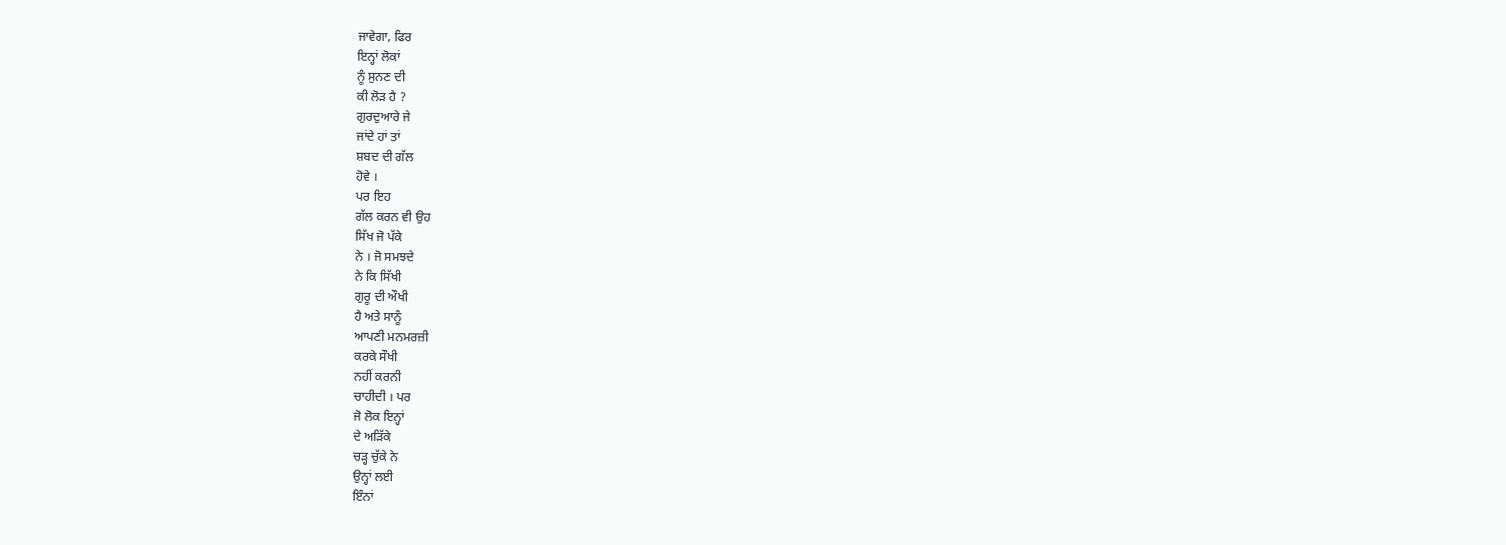ਜਾਵੇਗਾ, ਫਿਰ
ਇਨ੍ਹਾਂ ਲੋਕਾਂ
ਨੂੰ ਸੁਨਣ ਦੀ
ਕੀ ਲੋੜ ਹੈ ?
ਗੁਰਦੁਆਰੇ ਜੇ
ਜਾਂਦੇ ਹਾਂ ਤਾਂ
ਸ਼ਬਦ ਦੀ ਗੱਲ
ਹੋਵੇ ।
ਪਰ ਇਹ
ਗੱਲ ਕਰਨ ਵੀ ਉਹ
ਸਿੱਖ ਜੋ ਪੱਕੇ
ਨੇ । ਜੋ ਸਮਝਦੇ
ਨੇ ਕਿ ਸਿੱਖੀ
ਗੁਰੂ ਦੀ ਔਖੀ
ਹੈ ਅਤੇ ਸਾਨੂੰ
ਆਪਣੀ ਮਨਮਰਜ਼ੀ
ਕਰਕੇ ਸੌਖੀ
ਨਹੀਂ ਕਰਨੀ
ਚਾਹੀਦੀ । ਪਰ
ਜੋ ਲੋਕ ਇਨ੍ਹਾਂ
ਦੇ ਅੜਿੱਕੇ
ਚੜ੍ਹ ਚੁੱਕੇ ਨੇ
ਉਨ੍ਹਾਂ ਲਈ
ਇੰਨਾਂ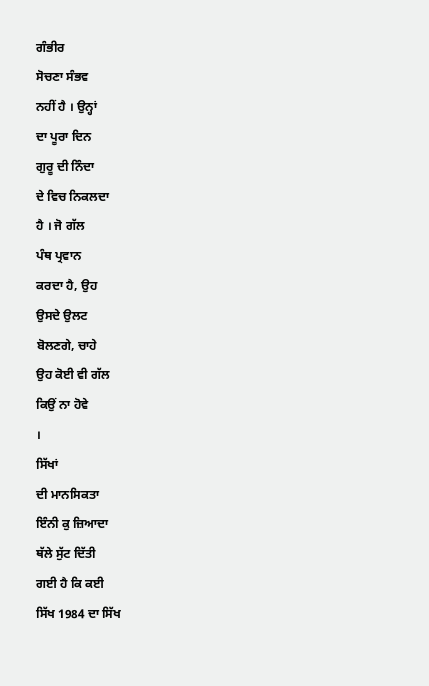ਗੰਭੀਰ
ਸੋਚਣਾ ਸੰਭਵ
ਨਹੀਂ ਹੈ । ਉਨ੍ਹਾਂ
ਦਾ ਪੂਰਾ ਦਿਨ
ਗੁਰੂ ਦੀ ਨਿੰਦਾ
ਦੇ ਵਿਚ ਨਿਕਲਦਾ
ਹੈ । ਜੋ ਗੱਲ
ਪੰਥ ਪ੍ਰਵਾਨ
ਕਰਦਾ ਹੈ, ਉਹ
ਉਸਦੇ ਉਲਟ
ਬੋਲਣਗੇ, ਚਾਹੇ
ਉਹ ਕੋਈ ਵੀ ਗੱਲ
ਕਿਉਂ ਨਾ ਹੋਵੇ
।
ਸਿੱਖਾਂ
ਦੀ ਮਾਨਸਿਕਤਾ
ਇੰਨੀ ਕੁ ਜ਼ਿਆਦਾ
ਥੱਲੇ ਸੁੱਟ ਦਿੱਤੀ
ਗਈ ਹੈ ਕਿ ਕਈ
ਸਿੱਖ 1984 ਦਾ ਸਿੱਖ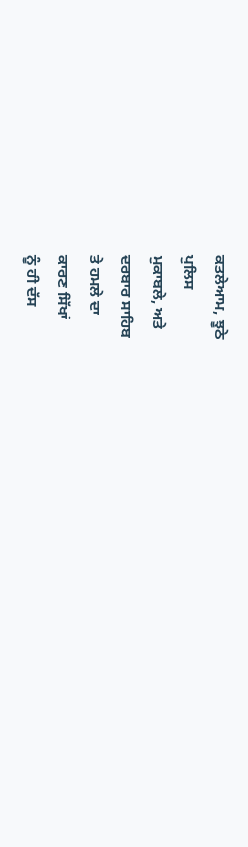ਕਤਲੇਆਮ, ਝੂਠੇ
ਪੁਲਿਸ
ਮੁਕਾਬਲੇ, ਅਤੇ
ਦਰਬਾਰ ਸਾਹਿਬ
ਤੇ ਹਮਲੇ ਦਾ
ਕਾਰਣ ਸਿੱਖਾਂ
ਨੂੰ ਹੀ ਦੱਸ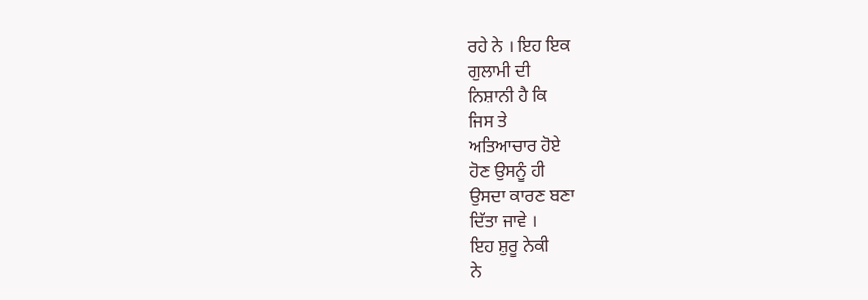ਰਹੇ ਨੇ । ਇਹ ਇਕ
ਗੁਲਾਮੀ ਦੀ
ਨਿਸ਼ਾਨੀ ਹੈ ਕਿ
ਜਿਸ ਤੇ
ਅਤਿਆਚਾਰ ਹੋਏ
ਹੋਣ ਉਸਨੂੰ ਹੀ
ਉਸਦਾ ਕਾਰਣ ਬਣਾ
ਦਿੱਤਾ ਜਾਵੇ ।
ਇਹ ਸ਼ੁਰੂ ਨੇਕੀ
ਨੇ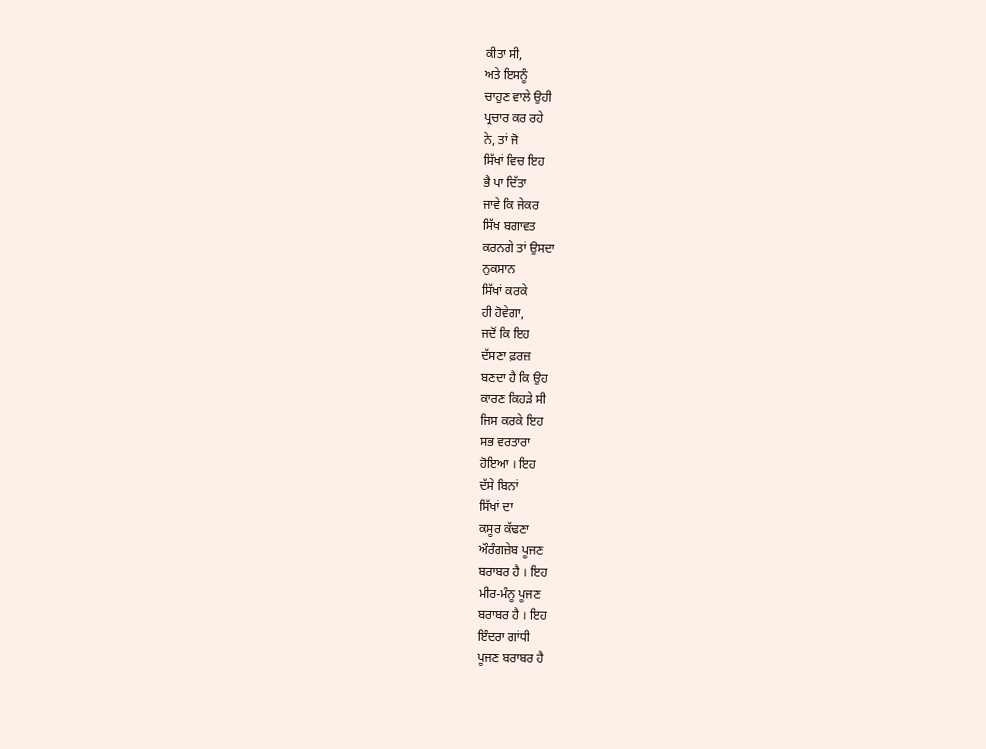ਕੀਤਾ ਸੀ,
ਅਤੇ ਇਸਨੂੰ
ਚਾਹੁਣ ਵਾਲੇ ਉਹੀ
ਪ੍ਰਚਾਰ ਕਰ ਰਹੇ
ਨੇ, ਤਾਂ ਜੋ
ਸਿੱਖਾਂ ਵਿਚ ਇਹ
ਭੈ ਪਾ ਦਿੱਤਾ
ਜਾਵੇ ਕਿ ਜੇਕਰ
ਸਿੱਖ ਬਗਾਵਤ
ਕਰਨਗੇ ਤਾਂ ਉਸਦਾ
ਨੁਕਸਾਨ
ਸਿੱਖਾਂ ਕਰਕੇ
ਹੀ ਹੋਵੇਗਾ,
ਜਦੋਂ ਕਿ ਇਹ
ਦੱਸਣਾ ਫ਼ਰਜ਼
ਬਣਦਾ ਹੈ ਕਿ ਉਹ
ਕਾਰਣ ਕਿਹੜੇ ਸੀ
ਜਿਸ ਕਰਕੇ ਇਹ
ਸਭ ਵਰਤਾਰਾ
ਹੋਇਆ । ਇਹ
ਦੱਸੇ ਬਿਨਾਂ
ਸਿੱਖਾਂ ਦਾ
ਕਸੂਰ ਕੱਢਣਾ
ਔਰੰਗਜ਼ੇਬ ਪੂਜਣ
ਬਰਾਬਰ ਹੈ । ਇਹ
ਮੀਰ-ਮੰਨੂ ਪੂਜਣ
ਬਰਾਬਰ ਹੈ । ਇਹ
ਇੰਦਰਾ ਗਾਂਧੀ
ਪੂਜਣ ਬਰਾਬਰ ਹੈ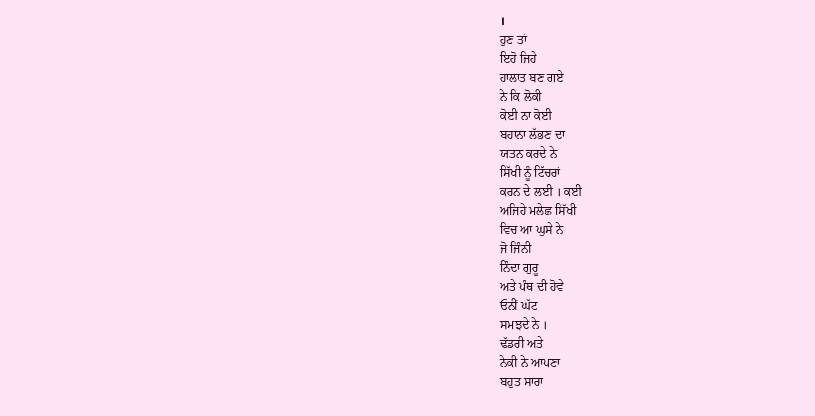।
ਹੁਣ ਤਾਂ
ਇਹੋ ਜਿਹੇ
ਹਾਲਾਤ ਬਣ ਗਏ
ਨੇ ਕਿ ਲੋਕੀ
ਕੋਈ ਨਾ ਕੋਈ
ਬਹਾਨਾ ਲੱਭਣ ਦਾ
ਯਤਨ ਕਰਦੇ ਨੇ
ਸਿੱਖੀ ਨੂੰ ਟਿੱਚਰਾਂ
ਕਰਨ ਦੇ ਲਈ । ਕਈ
ਅਜਿਹੇ ਮਲੇਛ ਸਿੱਖੀ
ਵਿਚ ਆ ਘੁਸੇ ਨੇ
ਜੋ ਜਿੰਨੀ
ਨਿੰਦਾ ਗੁਰੂ
ਅਤੇ ਪੰਥ ਦੀ ਹੋਵੇ
ਓਨੀਂ ਘੱਟ
ਸਮਝਦੇ ਨੇ ।
ਢੱਡਰੀ ਅਤੇ
ਨੇਕੀ ਨੇ ਆਪਣਾ
ਬਹੁਤ ਸਾਰਾ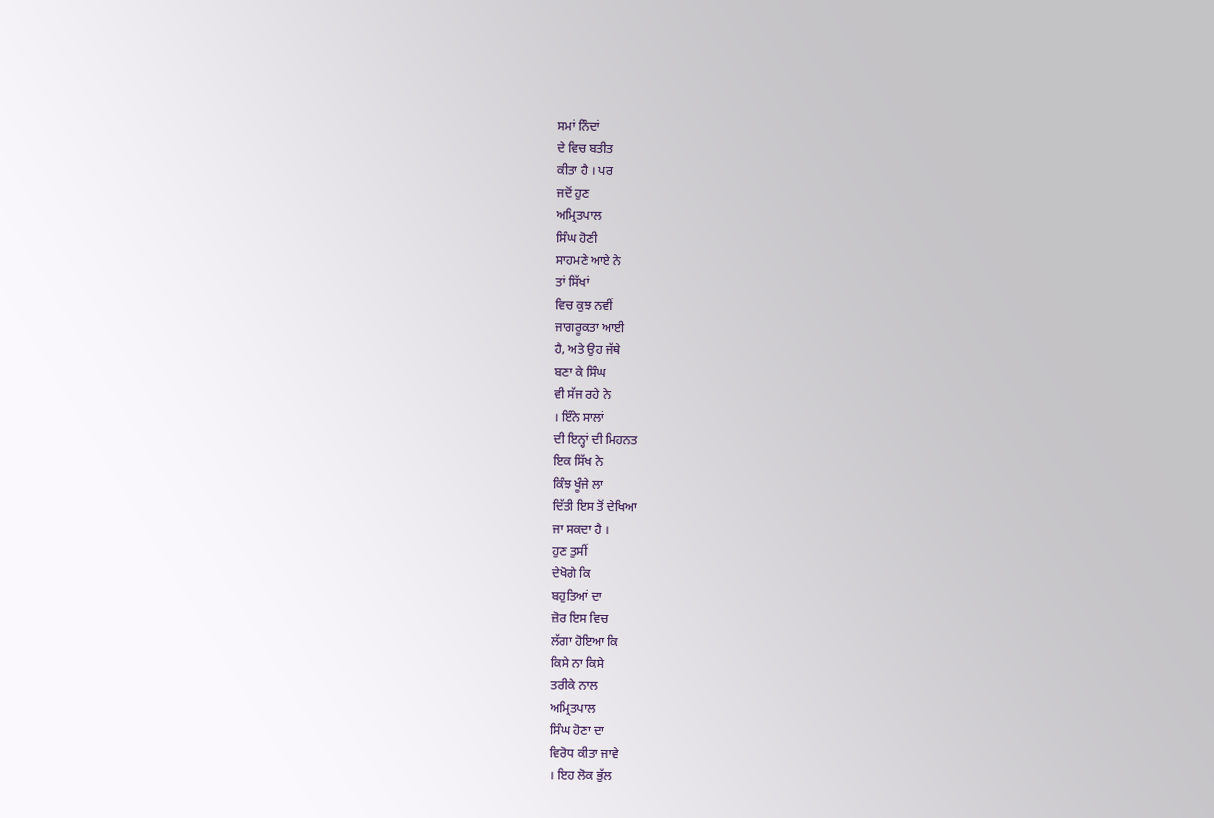ਸਮਾਂ ਨਿੰਦਾਂ
ਦੇ ਵਿਚ ਬਤੀਤ
ਕੀਤਾ ਹੈ । ਪਰ
ਜਦੋਂ ਹੁਣ
ਅਮ੍ਰਿਤਪਾਲ
ਸਿੰਘ ਹੋਣੀ
ਸਾਹਮਣੇ ਆਏ ਨੇ
ਤਾਂ ਸਿੱਖਾਂ
ਵਿਚ ਕੁਝ ਨਵੀਂ
ਜਾਗਰੂਕਤਾ ਆਈ
ਹੈ, ਅਤੇ ਉਹ ਜੱਥੇ
ਬਣਾ ਕੇ ਸਿੰਘ
ਵੀ ਸੱਜ ਰਹੇ ਨੇ
। ਇੰਨੇ ਸਾਲਾਂ
ਦੀ ਇਨ੍ਹਾਂ ਦੀ ਮਿਹਨਤ
ਇਕ ਸਿੱਖ ਨੇ
ਕਿੰਝ ਖੂੰਜੇ ਲਾ
ਦਿੱਤੀ ਇਸ ਤੋਂ ਦੇਖਿਆ
ਜਾ ਸਕਦਾ ਹੈ ।
ਹੁਣ ਤੁਸੀਂ
ਦੇਖੋਗੇ ਕਿ
ਬਹੁਤਿਆਂ ਦਾ
ਜ਼ੋਰ ਇਸ ਵਿਚ
ਲੱਗਾ ਹੋਇਆ ਕਿ
ਕਿਸੇ ਨਾ ਕਿਸੇ
ਤਰੀਕੇ ਨਾਲ
ਅਮ੍ਰਿਤਪਾਲ
ਸਿੰਘ ਹੋਣਾ ਦਾ
ਵਿਰੋਧ ਕੀਤਾ ਜਾਵੇ
। ਇਹ ਲੋਕ ਭੁੱਲ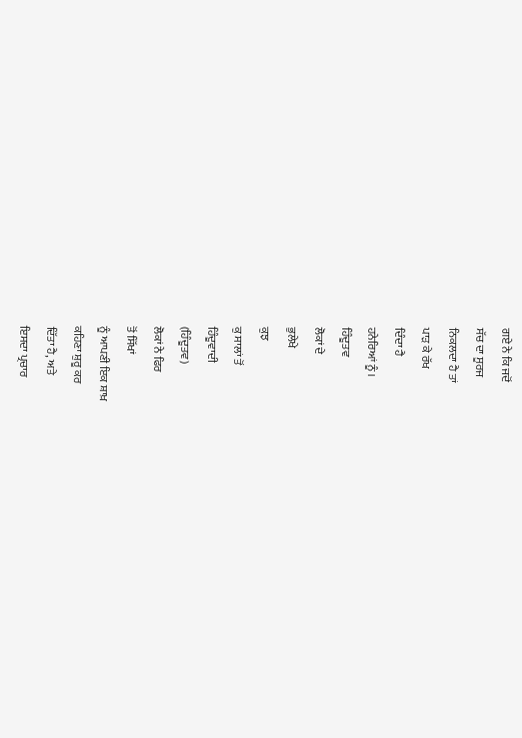ਗਏ ਨੇ ਕਿ ਜਦੋਂ
ਸੱਚ ਦਾ ਸੂਰਜ
ਨਿਕਲਦਾ ਹੈ ਤਾਂ
ਪਾੜ ਕੇ ਰੱਖ
ਦਿੰਦਾ ਹੈ
ਹਨੇਰਿਆਂ ਨੂੰ ।
ਹਿੰਦੂਤਵ
ਲੋਕਾਂ ਦੇ
ਭੁਲੇਖੇ
ਕੁਝ
ਕੁ ਸਾਲਾਂ ਤੋਂ
ਹਿੰਦੂਵਾਦੀ
(ਹਿੰਦੂਤਵ)
ਲੋਕਾਂ ਨੇ ਫਿਰ
ਤੋਂ ਸਿੱਖਾਂ
ਨੂੰ ਆਪਣੀ ਇਕ ਸ਼ਾਖ਼
ਕਹਿਣਾ ਸ਼ੁਰੂ ਕਰ
ਦਿੱਤਾ ਹੈ, ਅਤੇ
ਇਸਦਾ ਪ੍ਰਚਾਰ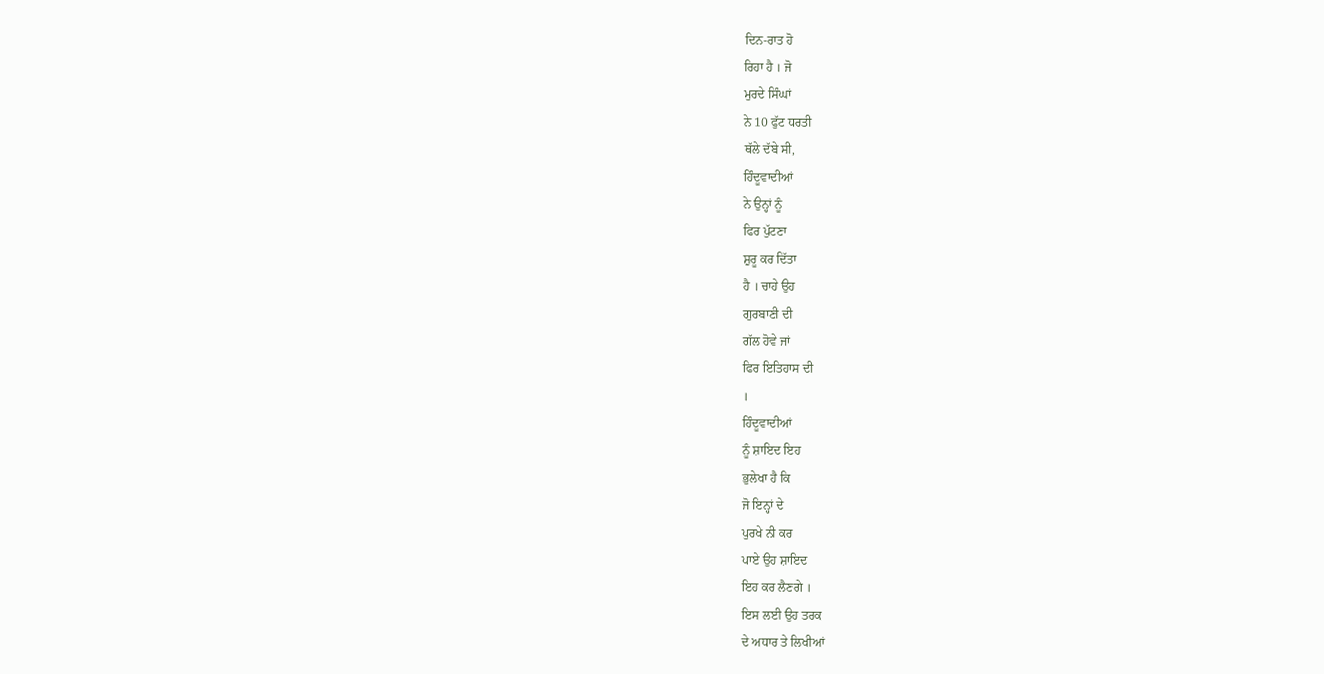ਦਿਨ-ਰਾਤ ਹੋ
ਰਿਹਾ ਹੈ । ਜੋ
ਮੁਰਦੇ ਸਿੰਘਾਂ
ਨੇ 10 ਫੁੱਟ ਧਰਤੀ
ਥੱਲੇ ਦੱਬੇ ਸੀ,
ਹਿੰਦੂਵਾਦੀਆਂ
ਨੇ ਉਨ੍ਹਾਂ ਨੂੰ
ਫਿਰ ਪੁੱਟਣਾ
ਸ਼ੁਰੂ ਕਰ ਦਿੱਤਾ
ਹੈ । ਚਾਹੇ ਉਹ
ਗੁਰਬਾਣੀ ਦੀ
ਗੱਲ ਹੋਵੇ ਜਾਂ
ਫਿਰ ਇਤਿਹਾਸ ਦੀ
।
ਹਿੰਦੂਵਾਦੀਆਂ
ਨੂੰ ਸ਼ਾਇਦ ਇਹ
ਭੁਲੇਖਾ ਹੈ ਕਿ
ਜੋ ਇਨ੍ਹਾਂ ਦੇ
ਪੁਰਖੇ ਨੀ ਕਰ
ਪਾਏ ਉਹ ਸ਼ਾਇਦ
ਇਹ ਕਰ ਲੈਣਗੇ ।
ਇਸ ਲਈ ਉਹ ਤਰਕ
ਦੇ ਅਧਾਰ ਤੇ ਲਿਖੀਆਂ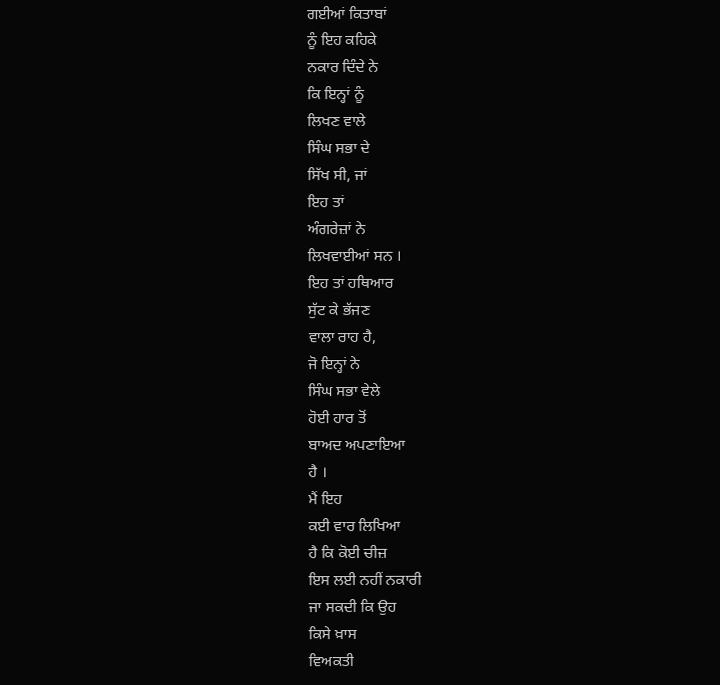ਗਈਆਂ ਕਿਤਾਬਾਂ
ਨੂੰ ਇਹ ਕਹਿਕੇ
ਨਕਾਰ ਦਿੰਦੇ ਨੇ
ਕਿ ਇਨ੍ਹਾਂ ਨੂੰ
ਲਿਖਣ ਵਾਲੇ
ਸਿੰਘ ਸਭਾ ਦੇ
ਸਿੱਖ ਸੀ, ਜਾਂ
ਇਹ ਤਾਂ
ਅੰਗਰੇਜ਼ਾਂ ਨੇ
ਲਿਖਵਾਈਆਂ ਸਨ ।
ਇਹ ਤਾਂ ਹਥਿਆਰ
ਸੁੱਟ ਕੇ ਭੱਜਣ
ਵਾਲਾ ਰਾਹ ਹੈ,
ਜੋ ਇਨ੍ਹਾਂ ਨੇ
ਸਿੰਘ ਸਭਾ ਵੇਲੇ
ਹੋਈ ਹਾਰ ਤੋਂ
ਬਾਅਦ ਅਪਣਾਇਆ
ਹੈ ।
ਮੈਂ ਇਹ
ਕਈ ਵਾਰ ਲਿਖਿਆ
ਹੈ ਕਿ ਕੋਈ ਚੀਜ਼
ਇਸ ਲਈ ਨਹੀਂ ਨਕਾਰੀ
ਜਾ ਸਕਦੀ ਕਿ ਉਹ
ਕਿਸੇ ਖ਼ਾਸ
ਵਿਅਕਤੀ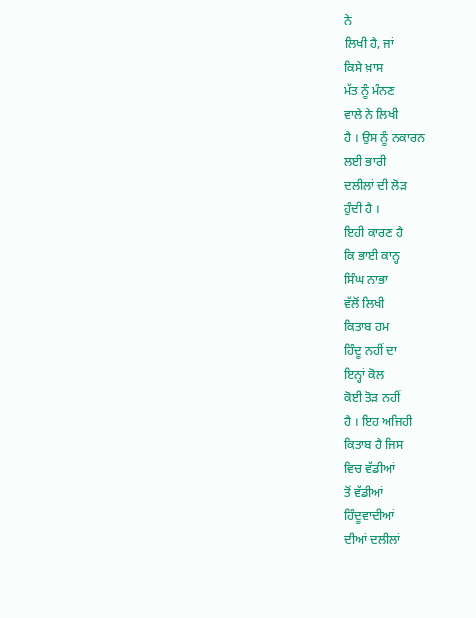ਨੇ
ਲਿਖੀ ਹੈ, ਜਾਂ
ਕਿਸੇ ਖ਼ਾਸ
ਮੱਤ ਨੂੰ ਮੰਨਣ
ਵਾਲੇ ਨੇ ਲਿਖੀ
ਹੈ । ਉਸ ਨੂੰ ਨਕਾਰਨ
ਲਈ ਭਾਰੀ
ਦਲੀਲਾਂ ਦੀ ਲੋੜ
ਹੁੰਦੀ ਹੈ ।
ਇਹੀ ਕਾਰਣ ਹੈ
ਕਿ ਭਾਈ ਕਾਨ੍ਹ
ਸਿੰਘ ਨਾਭਾ
ਵੱਲੋਂ ਲਿਖੀ
ਕਿਤਾਬ ਹਮ
ਹਿੰਦੂ ਨਹੀਂ ਦਾ
ਇਨ੍ਹਾਂ ਕੋਲ
ਕੋਈ ਤੋੜ ਨਹੀਂ
ਹੈ । ਇਹ ਅਜਿਹੀ
ਕਿਤਾਬ ਹੈ ਜਿਸ
ਵਿਚ ਵੱਡੀਆਂ
ਤੋਂ ਵੱਡੀਆਂ
ਹਿੰਦੂਵਾਦੀਆਂ
ਦੀਆਂ ਦਲੀਲਾਂ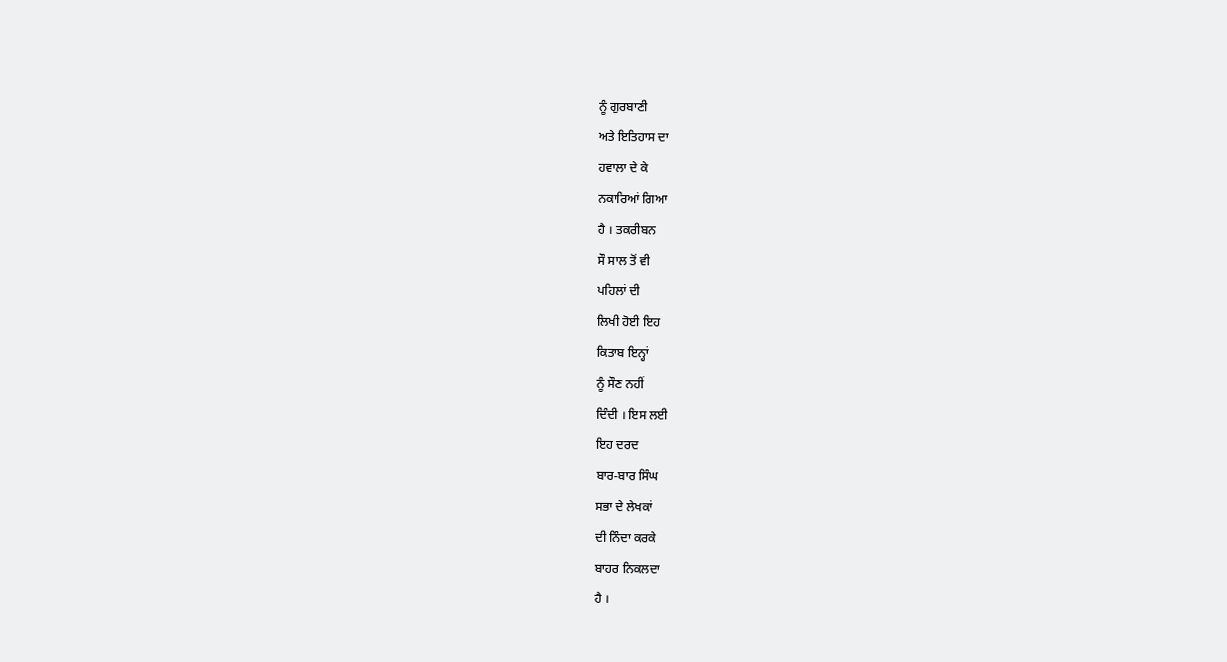ਨੂੰ ਗੁਰਬਾਣੀ
ਅਤੇ ਇਤਿਹਾਸ ਦਾ
ਹਵਾਲਾ ਦੇ ਕੇ
ਨਕਾਰਿਆਂ ਗਿਆ
ਹੈ । ਤਕਰੀਬਨ
ਸੌ ਸਾਲ ਤੋਂ ਵੀ
ਪਹਿਲਾਂ ਦੀ
ਲਿਖੀ ਹੋਈ ਇਹ
ਕਿਤਾਬ ਇਨ੍ਹਾਂ
ਨੂੰ ਸੌਣ ਨਹੀਂ
ਦਿੰਦੀ । ਇਸ ਲਈ
ਇਹ ਦਰਦ
ਬਾਰ-ਬਾਰ ਸਿੰਘ
ਸਭਾ ਦੇ ਲੇਖਕਾਂ
ਦੀ ਨਿੰਦਾ ਕਰਕੇ
ਬਾਹਰ ਨਿਕਲਦਾ
ਹੈ ।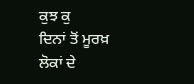ਕੁਝ ਕੁ
ਦਿਨਾਂ ਤੋਂ ਮੂਰਖ਼
ਲੋਕਾਂ ਦੇ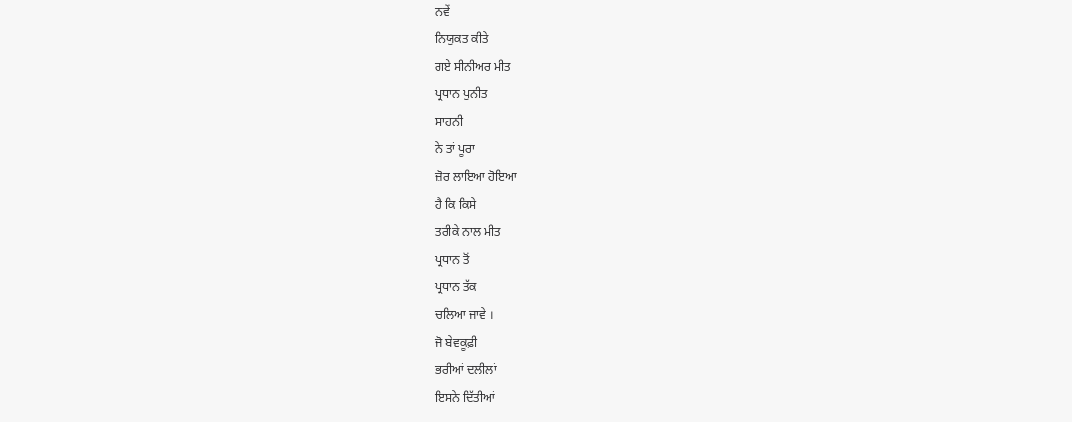ਨਵੇਂ
ਨਿਯੁਕਤ ਕੀਤੇ
ਗਏ ਸੀਨੀਅਰ ਮੀਤ
ਪ੍ਰਧਾਨ ਪੁਨੀਤ
ਸਾਹਨੀ
ਨੇ ਤਾਂ ਪੂਰਾ
ਜ਼ੋਰ ਲਾਇਆ ਹੋਇਆ
ਹੈ ਕਿ ਕਿਸੇ
ਤਰੀਕੇ ਨਾਲ ਮੀਤ
ਪ੍ਰਧਾਨ ਤੋਂ
ਪ੍ਰਧਾਨ ਤੱਕ
ਚਲਿਆ ਜਾਵੇ ।
ਜੋ ਬੇਵਕੂਫ਼ੀ
ਭਰੀਆਂ ਦਲੀਲਾਂ
ਇਸਨੇ ਦਿੱਤੀਆਂ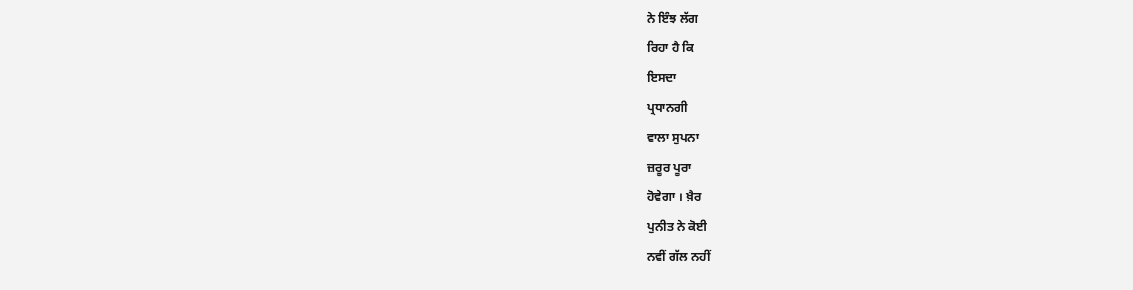ਨੇ ਇੰਝ ਲੱਗ
ਰਿਹਾ ਹੈ ਕਿ
ਇਸਦਾ
ਪ੍ਰਧਾਨਗੀ
ਵਾਲਾ ਸੁਪਨਾ
ਜ਼ਰੂਰ ਪੂਰਾ
ਹੋਵੇਗਾ । ਖ਼ੈਰ
ਪੁਨੀਤ ਨੇ ਕੋਈ
ਨਵੀਂ ਗੱਲ ਨਹੀਂ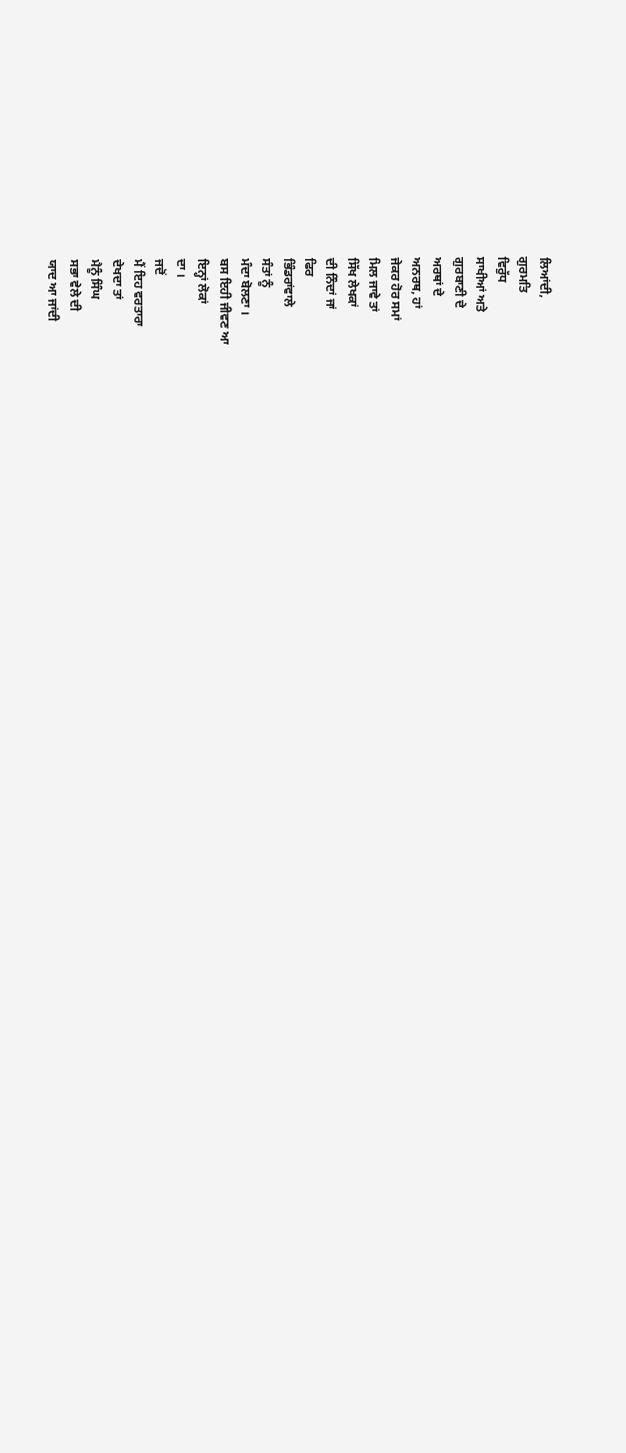ਲਿਆਂਦੀ,
ਗੁਰਮਤਿ
ਵਿਰੁੱਧ
ਸਾਖੀਆਂ ਅਤੇ
ਗੁਰਬਾਣੀ ਦੇ
ਅਰਥਾਂ ਦੇ
ਅਨਰਥ, ਹਾਂ
ਜੇਕਰ ਹੋਰ ਸਮਾਂ
ਮਿਲ ਜਾਵੇ ਤਾਂ
ਸਿੱਖ ਲੇਖਕਾਂ
ਦੀ ਨਿੰਦਾਂ ਜਾਂ
ਫਿਰ
ਭਿੰਡਰਾਂਵਾਲੇ
ਸੰਤਾਂ ਨੂੰ
ਮੰਦਾ ਬੋਲਣਾ ।
ਬਸ ਇਹੀ ਜੀਵਣ ਆ
ਇਨ੍ਹਾਂ ਲੋਕਾਂ
ਦਾ ।
ਜਦੋਂ
ਮੈਂ ਇਹ ਵਰਤਾਰਾ
ਦੇਖਦਾ ਤਾਂ
ਮੈਨੂੰ ਸਿੰਘ
ਸਭਾ ਵੇਲੇ ਦੀ
ਯਾਦ ਆ ਜਾਂਦੀ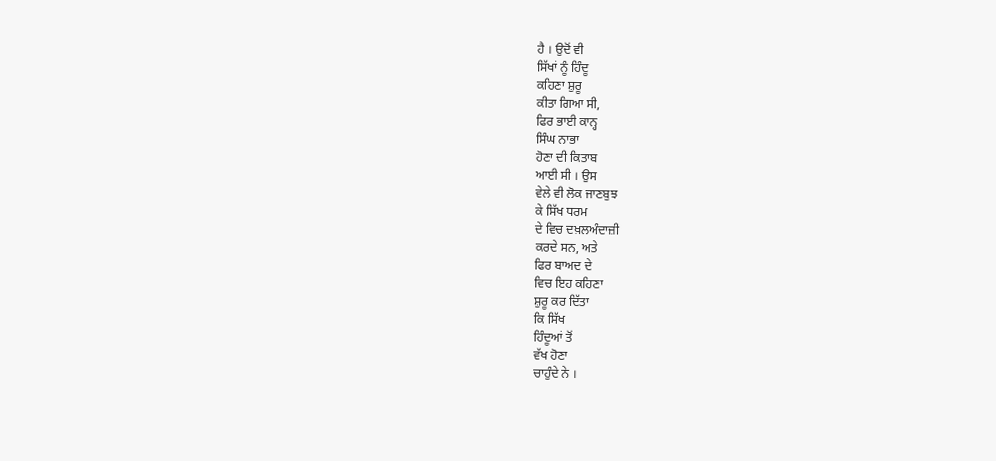ਹੈ । ਉਦੋਂ ਵੀ
ਸਿੱਖਾਂ ਨੂੰ ਹਿੰਦੂ
ਕਹਿਣਾ ਸ਼ੁਰੂ
ਕੀਤਾ ਗਿਆ ਸੀ,
ਫਿਰ ਭਾਈ ਕਾਨ੍ਹ
ਸਿੰਘ ਨਾਭਾ
ਹੋਣਾ ਦੀ ਕਿਤਾਬ
ਆਈ ਸੀ । ਉਸ
ਵੇਲੇ ਵੀ ਲੋਕ ਜਾਣਬੁਝ
ਕੇ ਸਿੱਖ ਧਰਮ
ਦੇ ਵਿਚ ਦਖ਼ਲਅੰਦਾਜ਼ੀ
ਕਰਦੇ ਸਨ, ਅਤੇ
ਫਿਰ ਬਾਅਦ ਦੇ
ਵਿਚ ਇਹ ਕਹਿਣਾ
ਸ਼ੁਰੂ ਕਰ ਦਿੱਤਾ
ਕਿ ਸਿੱਖ
ਹਿੰਦੂਆਂ ਤੋਂ
ਵੱਖ ਹੋਣਾ
ਚਾਹੁੰਦੇ ਨੇ ।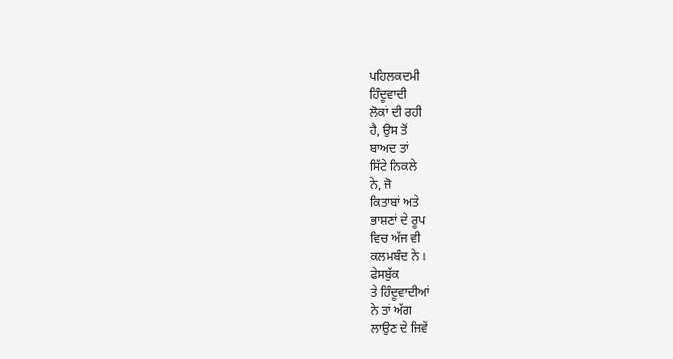ਪਹਿਲਕਦਮੀ
ਹਿੰਦੂਵਾਦੀ
ਲੋਕਾਂ ਦੀ ਰਹੀ
ਹੈ, ਉਸ ਤੋਂ
ਬਾਅਦ ਤਾਂ
ਸਿੱਟੇ ਨਿਕਲੇ
ਨੇ, ਜੋ
ਕਿਤਾਬਾਂ ਅਤੇ
ਭਾਸ਼ਣਾਂ ਦੇ ਰੂਪ
ਵਿਚ ਅੱਜ ਵੀ
ਕਲਮਬੰਦ ਨੇ ।
ਫੇਸਬੁੱਕ
ਤੇ ਹਿੰਦੂਵਾਦੀਆਂ
ਨੇ ਤਾਂ ਅੱਗ
ਲਾਉਣ ਦੇ ਜਿਵੇਂ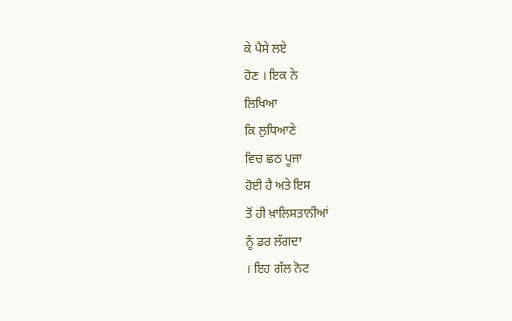ਕੇ ਪੈਸੇ ਲਏ
ਹੋਣ । ਇਕ ਨੇ
ਲਿਖਿਆ
ਕਿ ਲੁਧਿਆਣੇ
ਵਿਚ ਛਠ ਪੂਜਾ
ਹੋਈ ਹੈ ਅਤੇ ਇਸ
ਤੋਂ ਹੀ ਖ਼ਾਲਿਸਤਾਨੀਆਂ
ਨੂੰ ਡਰ ਲੱਗਦਾ
। ਇਹ ਗੱਲ ਨੋਟ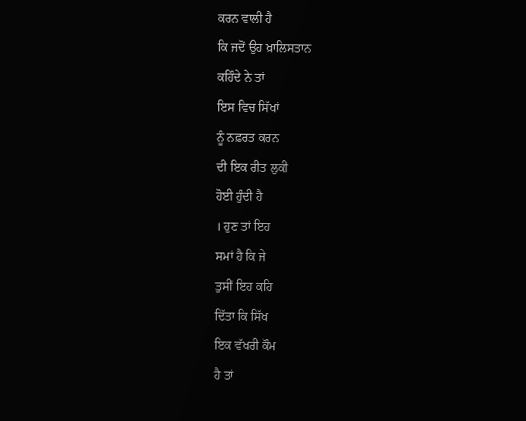ਕਰਨ ਵਾਲੀ ਹੈ
ਕਿ ਜਦੋਂ ਉਹ ਖ਼ਾਲਿਸਤਾਨ
ਕਹਿੰਦੇ ਨੇ ਤਾਂ
ਇਸ ਵਿਚ ਸਿੱਖਾਂ
ਨੂੰ ਨਫ਼ਰਤ ਕਰਨ
ਦੀ ਇਕ ਰੀਤ ਲੁਕੀ
ਹੋਈ ਹੁੰਦੀ ਹੈ
। ਹੁਣ ਤਾਂ ਇਹ
ਸਮਾਂ ਹੈ ਕਿ ਜੇ
ਤੁਸੀਂ ਇਹ ਕਹਿ
ਦਿੱਤਾ ਕਿ ਸਿੱਖ
ਇਕ ਵੱਖਰੀ ਕੌਮ
ਹੈ ਤਾਂ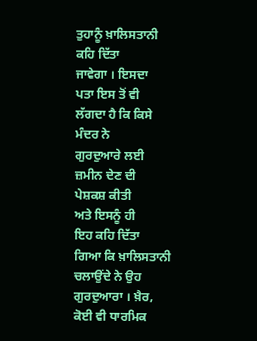ਤੁਹਾਨੂੰ ਖ਼ਾਲਿਸਤਾਨੀ
ਕਹਿ ਦਿੱਤਾ
ਜਾਵੇਗਾ । ਇਸਦਾ
ਪਤਾ ਇਸ ਤੋਂ ਵੀ
ਲੱਗਦਾ ਹੈ ਕਿ ਕਿਸੇ
ਮੰਦਰ ਨੇ
ਗੁਰਦੁਆਰੇ ਲਈ
ਜ਼ਮੀਨ ਦੇਣ ਦੀ
ਪੇਸ਼ਕਸ਼ ਕੀਤੀ
ਅਤੇ ਇਸਨੂੰ ਹੀ
ਇਹ ਕਹਿ ਦਿੱਤਾ
ਗਿਆ ਕਿ ਖ਼ਾਲਿਸਤਾਨੀ
ਚਲਾਉਂਦੇ ਨੇ ਉਹ
ਗੁਰਦੁਆਰਾ । ਖ਼ੈਰ,
ਕੋਈ ਵੀ ਧਾਰਮਿਕ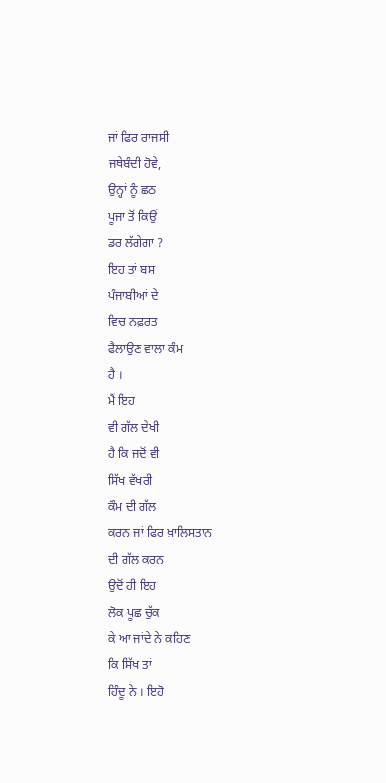ਜਾਂ ਫਿਰ ਰਾਜਸੀ
ਜਥੇਬੰਦੀ ਹੋਵੇ,
ਉਨ੍ਹਾਂ ਨੂੰ ਛਠ
ਪੂਜਾ ਤੋਂ ਕਿਉਂ
ਡਰ ਲੱਗੇਗਾ ?
ਇਹ ਤਾਂ ਬਸ
ਪੰਜਾਬੀਆਂ ਦੇ
ਵਿਚ ਨਫ਼ਰਤ
ਫੈਲਾਉਣ ਵਾਲਾ ਕੰਮ
ਹੈ ।
ਮੈਂ ਇਹ
ਵੀ ਗੱਲ ਦੇਖੀ
ਹੈ ਕਿ ਜਦੋਂ ਵੀ
ਸਿੱਖ ਵੱਖਰੀ
ਕੌਮ ਦੀ ਗੱਲ
ਕਰਨ ਜਾਂ ਫਿਰ ਖ਼ਾਲਿਸਤਾਨ
ਦੀ ਗੱਲ ਕਰਨ
ਉਦੋਂ ਹੀ ਇਹ
ਲੋਕ ਪੂਛ ਚੁੱਕ
ਕੇ ਆ ਜਾਂਦੇ ਨੇ ਕਹਿਣ
ਕਿ ਸਿੱਖ ਤਾਂ
ਹਿੰਦੂ ਨੇ । ਇਹੋ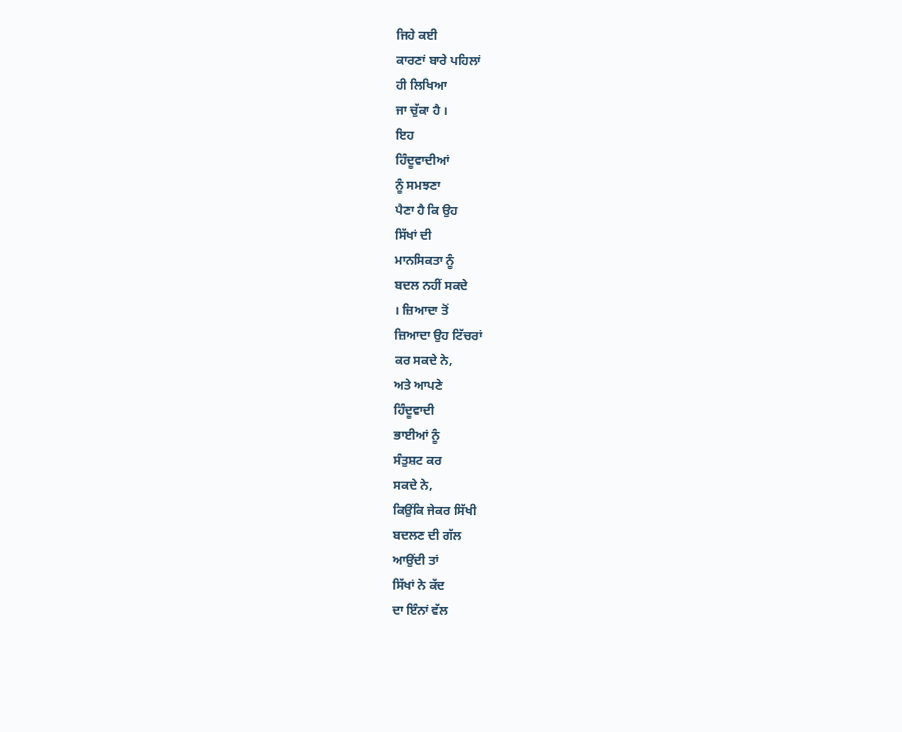ਜਿਹੇ ਕਈ
ਕਾਰਣਾਂ ਬਾਰੇ ਪਹਿਲਾਂ
ਹੀ ਲਿਖਿਆ
ਜਾ ਚੁੱਕਾ ਹੈ ।
ਇਹ
ਹਿੰਦੂਵਾਦੀਆਂ
ਨੂੰ ਸਮਝਣਾ
ਪੈਣਾ ਹੈ ਕਿ ਉਹ
ਸਿੱਖਾਂ ਦੀ
ਮਾਨਸਿਕਤਾ ਨੂੰ
ਬਦਲ ਨਹੀਂ ਸਕਦੇ
। ਜ਼ਿਆਦਾ ਤੋਂ
ਜ਼ਿਆਦਾ ਉਹ ਟਿੱਚਰਾਂ
ਕਰ ਸਕਦੇ ਨੇ,
ਅਤੇ ਆਪਣੇ
ਹਿੰਦੂਵਾਦੀ
ਭਾਈਆਂ ਨੂੰ
ਸੰਤੁਸ਼ਟ ਕਰ
ਸਕਦੇ ਨੇ,
ਕਿਉਂਕਿ ਜੇਕਰ ਸਿੱਖੀ
ਬਦਲਣ ਦੀ ਗੱਲ
ਆਉਂਦੀ ਤਾਂ
ਸਿੱਖਾਂ ਨੇ ਕੱਦ
ਦਾ ਇੰਨਾਂ ਵੱਲ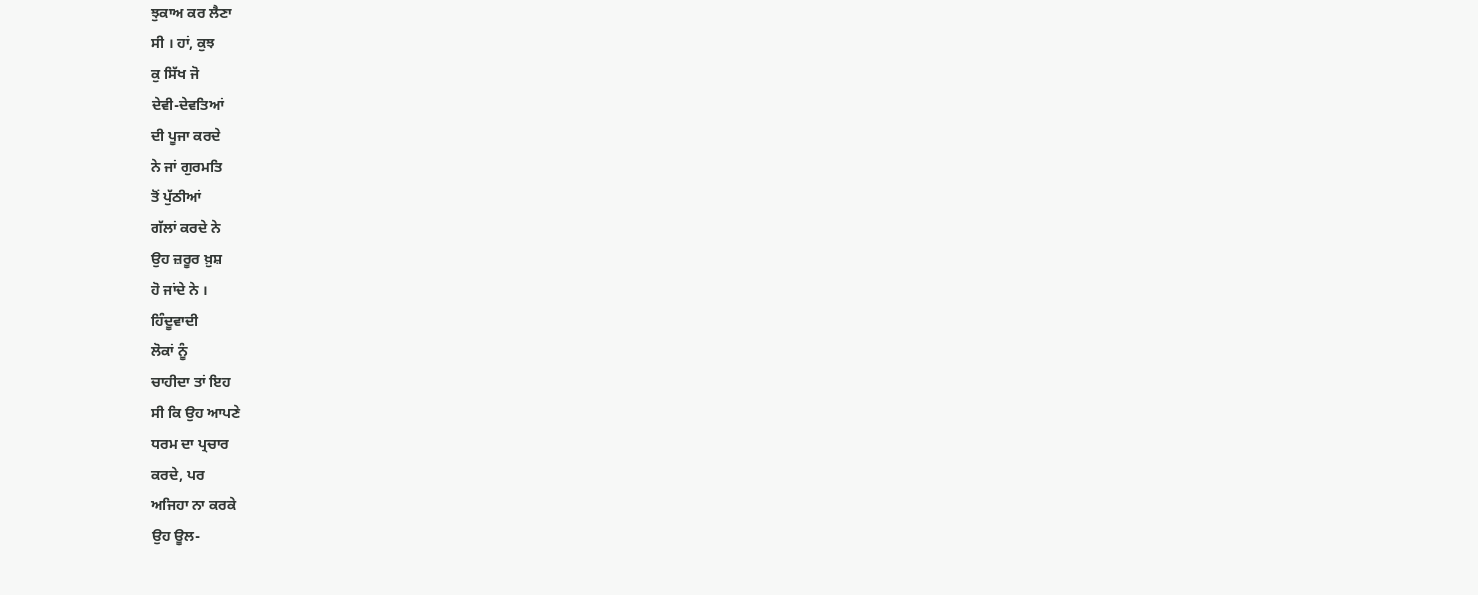ਝੁਕਾਅ ਕਰ ਲੈਣਾ
ਸੀ । ਹਾਂ, ਕੁਝ
ਕੁ ਸਿੱਖ ਜੋ
ਦੇਵੀ-ਦੇਵਤਿਆਂ
ਦੀ ਪੂਜਾ ਕਰਦੇ
ਨੇ ਜਾਂ ਗੁਰਮਤਿ
ਤੋਂ ਪੁੱਠੀਆਂ
ਗੱਲਾਂ ਕਰਦੇ ਨੇ
ਉਹ ਜ਼ਰੂਰ ਖ਼ੁਸ਼
ਹੋ ਜਾਂਦੇ ਨੇ ।
ਹਿੰਦੂਵਾਦੀ
ਲੋਕਾਂ ਨੂੰ
ਚਾਹੀਦਾ ਤਾਂ ਇਹ
ਸੀ ਕਿ ਉਹ ਆਪਣੇ
ਧਰਮ ਦਾ ਪ੍ਰਚਾਰ
ਕਰਦੇ, ਪਰ
ਅਜਿਹਾ ਨਾ ਕਰਕੇ
ਉਹ ਊਲ-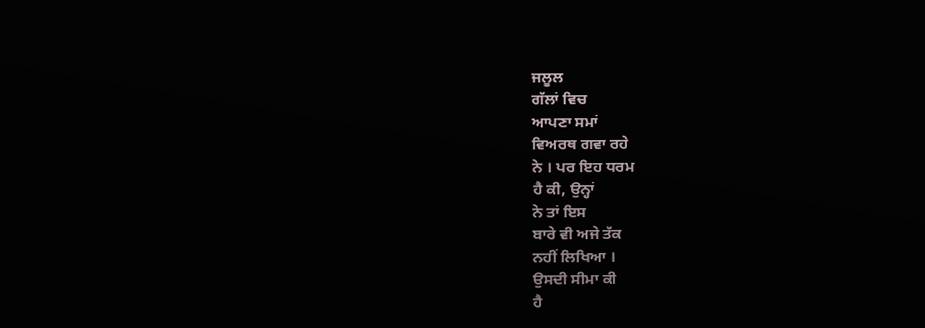ਜਲੂਲ
ਗੱਲਾਂ ਵਿਚ
ਆਪਣਾ ਸਮਾਂ
ਵਿਅਰਥ ਗਵਾ ਰਹੇ
ਨੇ । ਪਰ ਇਹ ਧਰਮ
ਹੈ ਕੀ, ਉਨ੍ਹਾਂ
ਨੇ ਤਾਂ ਇਸ
ਬਾਰੇ ਵੀ ਅਜੇ ਤੱਕ
ਨਹੀਂ ਲਿਖਿਆ ।
ਉਸਦੀ ਸੀਮਾ ਕੀ
ਹੈ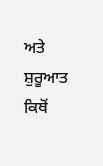ਅਤੇ ਸ਼ੁਰੂਆਤ
ਕਿਥੋਂ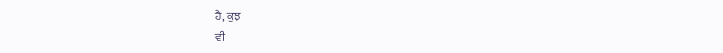ਹੈ, ਕੁਝ
ਵੀ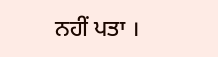ਨਹੀਂ ਪਤਾ ।